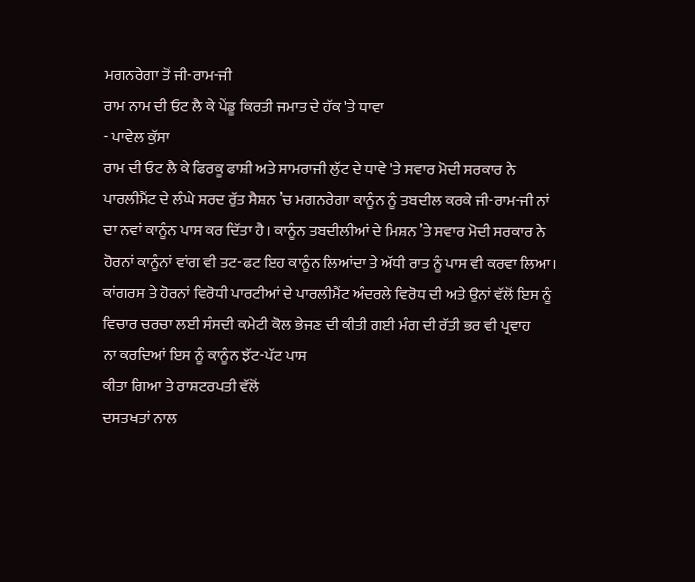ਮਗਨਰੇਗਾ ਤੋਂ ਜੀ-ਰਾਮ-ਜੀ
ਰਾਮ ਨਾਮ ਦੀ ਓਟ ਲੈ ਕੇ ਪੇਂਡੂ ਕਿਰਤੀ ਜਮਾਤ ਦੇ ਹੱਕ 'ਤੇ ਧਾਵਾ
- ਪਾਵੇਲ ਕੁੱਸਾ
ਰਾਮ ਦੀ ਓਟ ਲੈ ਕੇ ਫਿਰਕੂ ਫਾਸ਼ੀ ਅਤੇ ਸਾਮਰਾਜੀ ਲੁੱਟ ਦੇ ਧਾਵੇ 'ਤੇ ਸਵਾਰ ਮੋਦੀ ਸਰਕਾਰ ਨੇ
ਪਾਰਲੀਮੈਂਟ ਦੇ ਲੰਘੇ ਸਰਦ ਰੁੱਤ ਸੈਸ਼ਨ ’ਚ ਮਗਨਰੇਗਾ ਕਾਨੂੰਨ ਨੂੰ ਤਬਦੀਲ ਕਰਕੇ ਜੀ-ਰਾਮ-ਜੀ ਨਾਂ
ਦਾ ਨਵਾਂ ਕਾਨੂੰਨ ਪਾਸ ਕਰ ਦਿੱਤਾ ਹੈ। ਕਾਨੂੰਨ ਤਬਦੀਲੀਆਂ ਦੇ ਮਿਸ਼ਨ ’ਤੇ ਸਵਾਰ ਮੋਦੀ ਸਰਕਾਰ ਨੇ
ਹੋਰਨਾਂ ਕਾਨੂੰਨਾਂ ਵਾਂਗ ਵੀ ਤਟ-ਫਟ ਇਹ ਕਾਨੂੰਨ ਲਿਆਂਦਾ ਤੇ ਅੱਧੀ ਰਾਤ ਨੂੰ ਪਾਸ ਵੀ ਕਰਵਾ ਲਿਆ।
ਕਾਂਗਰਸ ਤੇ ਹੋਰਨਾਂ ਵਿਰੋਧੀ ਪਾਰਟੀਆਂ ਦੇ ਪਾਰਲੀਮੈਂਟ ਅੰਦਰਲੇ ਵਿਰੋਧ ਦੀ ਅਤੇ ਉਨਾਂ ਵੱਲੋਂ ਇਸ ਨੂੰ ਵਿਚਾਰ ਚਰਚਾ ਲਈ ਸੰਸਦੀ ਕਮੇਟੀ ਕੋਲ ਭੇਜਣ ਦੀ ਕੀਤੀ ਗਈ ਮੰਗ ਦੀ ਰੱਤੀ ਭਰ ਵੀ ਪ੍ਰਵਾਹ
ਨਾ ਕਰਦਿਆਂ ਇਸ ਨੂੰ ਕਾਨੂੰਨ ਝੱਟ-ਪੱਟ ਪਾਸ
ਕੀਤਾ ਗਿਆ ਤੇ ਰਾਸ਼ਟਰਪਤੀ ਵੱਲੋਂ
ਦਸਤਖਤਾਂ ਨਾਲ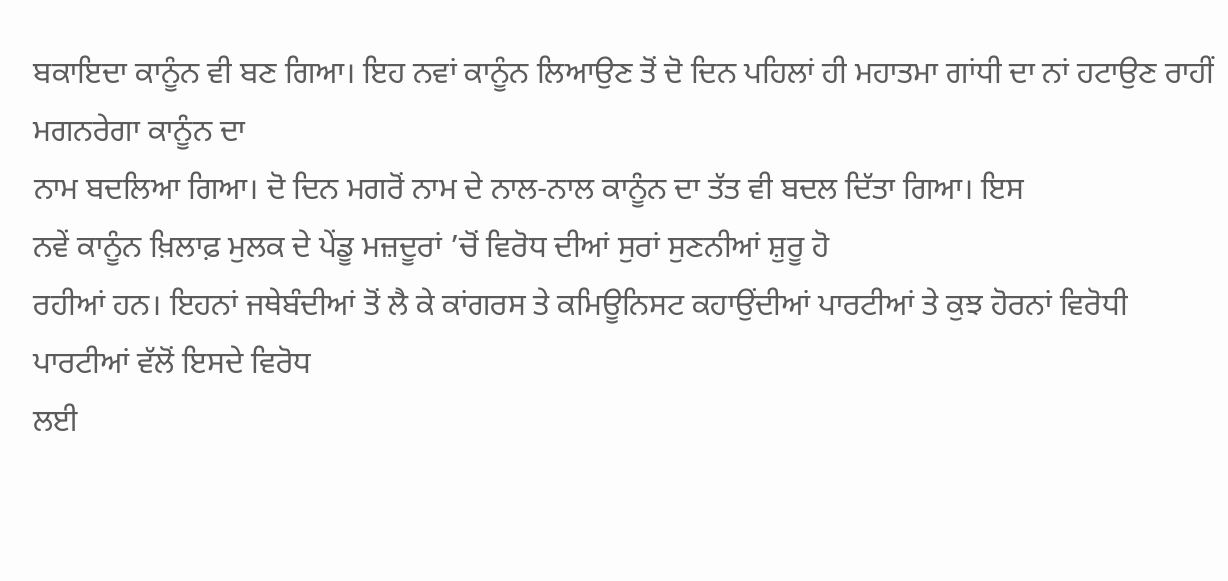ਬਕਾਇਦਾ ਕਾਨੂੰਨ ਵੀ ਬਣ ਗਿਆ। ਇਹ ਨਵਾਂ ਕਾਨੂੰਨ ਲਿਆਉਣ ਤੋਂ ਦੋ ਦਿਨ ਪਹਿਲਾਂ ਹੀ ਮਹਾਤਮਾ ਗਾਂਧੀ ਦਾ ਨਾਂ ਹਟਾਉਣ ਰਾਹੀਂ ਮਗਨਰੇਗਾ ਕਾਨੂੰਨ ਦਾ
ਨਾਮ ਬਦਲਿਆ ਗਿਆ। ਦੋ ਦਿਨ ਮਗਰੋਂ ਨਾਮ ਦੇ ਨਾਲ-ਨਾਲ ਕਾਨੂੰਨ ਦਾ ਤੱਤ ਵੀ ਬਦਲ ਦਿੱਤਾ ਗਿਆ। ਇਸ
ਨਵੇਂ ਕਾਨੂੰਨ ਖ਼ਿਲਾਫ਼ ਮੁਲਕ ਦੇ ਪੇਂਡੂ ਮਜ਼ਦੂਰਾਂ ’ਚੋਂ ਵਿਰੋਧ ਦੀਆਂ ਸੁਰਾਂ ਸੁਣਨੀਆਂ ਸ਼ੁਰੂ ਹੋ
ਰਹੀਆਂ ਹਨ। ਇਹਨਾਂ ਜਥੇਬੰਦੀਆਂ ਤੋਂ ਲੈ ਕੇ ਕਾਂਗਰਸ ਤੇ ਕਮਿਊਨਿਸਟ ਕਹਾਉਂਦੀਆਂ ਪਾਰਟੀਆਂ ਤੇ ਕੁਝ ਹੋਰਨਾਂ ਵਿਰੋਧੀ ਪਾਰਟੀਆਂ ਵੱਲੋਂ ਇਸਦੇ ਵਿਰੋਧ
ਲਈ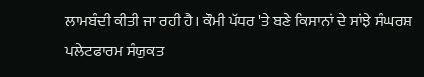ਲਾਮਬੰਦੀ ਕੀਤੀ ਜਾ ਰਹੀ ਹੈ। ਕੌਮੀ ਪੱਧਰ 'ਤੇ ਬਣੇ ਕਿਸਾਨਾਂ ਦੇ ਸਾਂਝੇ ਸੰਘਰਸ਼ ਪਲੇਟਫਾਰਮ ਸੰਯੁਕਤ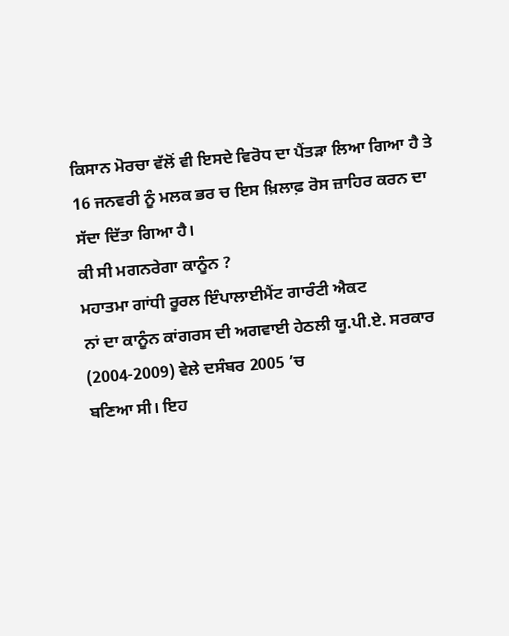ਕਿਸਾਨ ਮੋਰਚਾ ਵੱਲੋਂ ਵੀ ਇਸਦੇ ਵਿਰੋਧ ਦਾ ਪੈਂਤੜਾ ਲਿਆ ਗਿਆ ਹੈ ਤੇ 16 ਜਨਵਰੀ ਨੂੰ ਮਲਕ ਭਰ ਚ ਇਸ ਖ਼ਿਲਾਫ਼ ਰੋਸ ਜ਼ਾਹਿਰ ਕਰਨ ਦਾ ਸੱਦਾ ਦਿੱਤਾ ਗਿਆ ਹੈ।
ਕੀ ਸੀ ਮਗਨਰੇਗਾ ਕਾਨੂੰਨ ?
ਮਹਾਤਮਾ ਗਾਂਧੀ ਰੂਰਲ ਇੰਪਾਲਾਈਮੈਂਟ ਗਾਰੰਟੀ ਐਕਟ
ਨਾਂ ਦਾ ਕਾਨੂੰਨ ਕਾਂਗਰਸ ਦੀ ਅਗਵਾਈ ਹੇਠਲੀ ਯੂ.ਪੀ.ਏ. ਸਰਕਾਰ (2004-2009) ਵੇਲੇ ਦਸੰਬਰ 2005 ’ਚ
ਬਣਿਆ ਸੀ। ਇਹ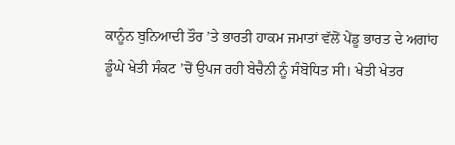ਕਾਨੂੰਨ ਬੁਨਿਆਦੀ ਤੌਰ ’ਤੇ ਭਾਰਤੀ ਹਾਕਮ ਜਮਾਤਾਂ ਵੱਲੋਂ ਪੇਂਡੂ ਭਾਰਤ ਦੇ ਅਗਾਂਹ
ਡੂੰਘੇ ਖੇਤੀ ਸੰਕਟ ’ਚੋਂ ਉਪਜ ਰਹੀ ਬੇਚੈਨੀ ਨੂੰ ਸੰਬੋਧਿਤ ਸੀ। ਖੇਤੀ ਖੇਤਰ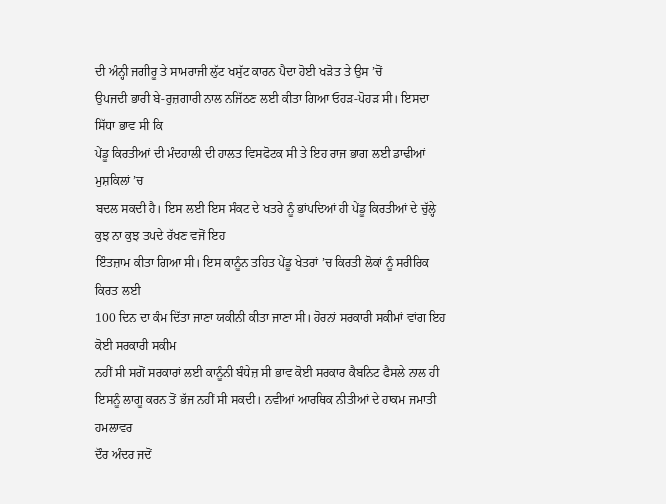ਦੀ ਅੰਨ੍ਹੀ ਜਗੀਰੂ ਤੇ ਸਾਮਰਾਜੀ ਲੁੱਟ ਖਸੁੱਟ ਕਾਰਨ ਪੈਦਾ ਹੋਈ ਖੜੋਤ ਤੇ ਉਸ ’ਚੋਂ
ਉਪਜਦੀ ਭਾਰੀ ਬੇ-ਰੁਜ਼ਗਾਰੀ ਨਾਲ ਨਜਿੱਠਣ ਲਈ ਕੀਤਾ ਗਿਆ ਓਹੜ-ਪੋਹੜ ਸੀ। ਇਸਦਾ ਸਿੱਧਾ ਭਾਵ ਸੀ ਕਿ
ਪੇਂਡੂ ਕਿਰਤੀਆਂ ਦੀ ਮੰਦਹਾਲੀ ਦੀ ਹਾਲਤ ਵਿਸਫੋਟਕ ਸੀ ਤੇ ਇਹ ਰਾਜ ਭਾਗ ਲਈ ਡਾਢੀਆਂ ਮੁਸ਼ਕਿਲਾਂ ’ਚ
ਬਦਲ ਸਕਦੀ ਹੈ। ਇਸ ਲਈ ਇਸ ਸੰਕਟ ਦੇ ਖਤਰੇ ਨੂੰ ਭਾਂਪਦਿਆਂ ਹੀ ਪੇਂਡੂ ਕਿਰਤੀਆਂ ਦੇ ਚੁੱਲ੍ਹੇ ਕੁਝ ਨਾ ਕੁਝ ਤਪਦੇ ਰੱਖਣ ਵਜੋਂ ਇਹ
ਇੰਤਜ਼ਾਮ ਕੀਤਾ ਗਿਆ ਸੀ। ਇਸ ਕਾਨੂੰਨ ਤਹਿਤ ਪੇਂਡੂ ਖੇਤਰਾਂ ’ਚ ਕਿਰਤੀ ਲੋਕਾਂ ਨੂੰ ਸਰੀਰਿਕ ਕਿਰਤ ਲਈ
100 ਦਿਨ ਦਾ ਕੰਮ ਦਿੱਤਾ ਜਾਣਾ ਯਕੀਨੀ ਕੀਤਾ ਜਾਣਾ ਸੀ। ਹੋਰਨਾਂ ਸਰਕਾਰੀ ਸਕੀਮਾਂ ਵਾਂਗ ਇਹ ਕੋਈ ਸਰਕਾਰੀ ਸਕੀਮ
ਨਹੀਂ ਸੀ ਸਗੋਂ ਸਰਕਾਰਾਂ ਲਈ ਕਾਨੂੰਨੀ ਬੰਧੇਜ਼ ਸੀ ਭਾਵ ਕੋਈ ਸਰਕਾਰ ਕੈਬਨਿਟ ਫੈਸਲੇ ਨਾਲ ਹੀ
ਇਸਨੂੰ ਲਾਗੂ ਕਰਨ ਤੋਂ ਭੱਜ ਨਹੀਂ ਸੀ ਸਕਦੀ। ਨਵੀਆਂ ਆਰਥਿਕ ਨੀਤੀਆਂ ਦੇ ਹਾਕਮ ਜਮਾਤੀ ਹਮਲਾਵਰ
ਦੌਰ ਅੰਦਰ ਜਦੋਂ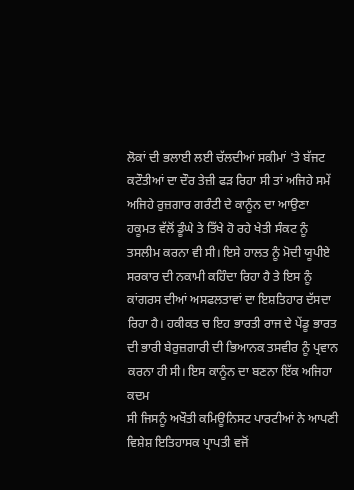ਲੋਕਾਂ ਦੀ ਭਲਾਈ ਲਈ ਚੱਲਦੀਆਂ ਸਕੀਮਾਂ 'ਤੇ ਬੱਜਟ ਕਟੌਤੀਆਂ ਦਾ ਦੌਰ ਤੇਜ਼ੀ ਫੜ ਰਿਹਾ ਸੀ ਤਾਂ ਅਜਿਹੇ ਸਮੇਂ ਅਜਿਹੇ ਰੁਜ਼ਗਾਰ ਗਰੰਟੀ ਦੇ ਕਾਨੂੰਨ ਦਾ ਆਉਣਾ ਹਕੂਮਤ ਵੱਲੋਂ ਡੂੰਘੇ ਤੇ ਤਿੱਖੇ ਹੋ ਰਹੇ ਖੇਤੀ ਸੰਕਟ ਨੂੰ ਤਸਲੀਮ ਕਰਨਾ ਵੀ ਸੀ। ਇਸੇ ਹਾਲਤ ਨੂੰ ਮੋਦੀ ਯੂਪੀਏ ਸਰਕਾਰ ਦੀ ਨਕਾਮੀ ਕਹਿੰਦਾ ਰਿਹਾ ਹੈ ਤੇ ਇਸ ਨੂੰ ਕਾਂਗਰਸ ਦੀਆਂ ਅਸਫਲਤਾਵਾਂ ਦਾ ਇਸ਼ਤਿਹਾਰ ਦੱਸਦਾ ਰਿਹਾ ਹੈ। ਹਕੀਕਤ ਚ ਇਹ ਭਾਰਤੀ ਰਾਜ ਦੇ ਪੇਂਡੂ ਭਾਰਤ ਦੀ ਭਾਰੀ ਬੇਰੁਜ਼ਗਾਰੀ ਦੀ ਭਿਆਨਕ ਤਸਵੀਰ ਨੂੰ ਪ੍ਰਵਾਨ ਕਰਨਾ ਹੀ ਸੀ। ਇਸ ਕਾਨੂੰਨ ਦਾ ਬਣਨਾ ਇੱਕ ਅਜਿਹਾ ਕਦਮ
ਸੀ ਜਿਸਨੂੰ ਅਖੌਤੀ ਕਮਿਊਨਿਸਟ ਪਾਰਟੀਆਂ ਨੇ ਆਪਣੀ ਵਿਸ਼ੇਸ਼ ਇਤਿਹਾਸਕ ਪ੍ਰਾਪਤੀ ਵਜੋਂ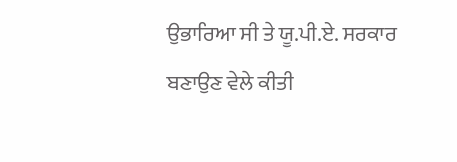ਉਭਾਰਿਆ ਸੀ ਤੇ ਯੂ.ਪੀ.ਏ. ਸਰਕਾਰ ਬਣਾਉਣ ਵੇਲੇ ਕੀਤੀ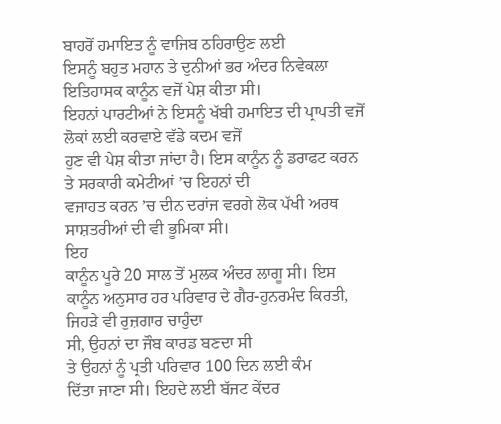ਬਾਹਰੋਂ ਹਮਾਇਤ ਨੂੰ ਵਾਜਿਬ ਠਹਿਰਾਉਣ ਲਈ
ਇਸਨੂੰ ਬਹੁਤ ਮਹਾਨ ਤੇ ਦੁਨੀਆਂ ਭਰ ਅੰਦਰ ਨਿਵੇਕਲਾ ਇਤਿਹਾਸਕ ਕਾਨੂੰਨ ਵਜੋਂ ਪੇਸ਼ ਕੀਤਾ ਸੀ।
ਇਹਨਾਂ ਪਾਰਟੀਆਂ ਨੇ ਇਸਨੂੰ ਖੱਬੀ ਹਮਾਇਤ ਦੀ ਪ੍ਰਾਪਤੀ ਵਜੋਂ ਲੋਕਾਂ ਲਈ ਕਰਵਾਏ ਵੱਡੇ ਕਦਮ ਵਜੋਂ
ਹੁਣ ਵੀ ਪੇਸ਼ ਕੀਤਾ ਜਾਂਦਾ ਹੈ। ਇਸ ਕਾਨੂੰਨ ਨੂੰ ਡਰਾਫਟ ਕਰਨ ਤੇ ਸਰਕਾਰੀ ਕਮੇਟੀਆਂ ’ਚ ਇਹਨਾਂ ਦੀ
ਵਜਾਹਤ ਕਰਨ ’ਚ ਦੀਨ ਦਰਾਂਜ ਵਰਗੇ ਲੋਕ ਪੱਖੀ ਅਰਥ ਸਾਸ਼ਤਰੀਆਂ ਦੀ ਵੀ ਭੂਮਿਕਾ ਸੀ।
ਇਹ
ਕਾਨੂੰਨ ਪੂਰੇ 20 ਸਾਲ ਤੋਂ ਮੁਲਕ ਅੰਦਰ ਲਾਗੂ ਸੀ। ਇਸ ਕਾਨੂੰਨ ਅਨੁਸਾਰ ਹਰ ਪਰਿਵਾਰ ਦੇ ਗੈਰ-ਹੁਨਰਮੰਦ ਕਿਰਤੀ, ਜਿਹੜੇ ਵੀ ਰੁਜ਼ਗਾਰ ਚਾਹੁੰਦਾ
ਸੀ, ਉਹਨਾਂ ਦਾ ਜੌਬ ਕਾਰਡ ਬਣਦਾ ਸੀ
ਤੇ ਉਹਨਾਂ ਨੂੰ ਪ੍ਰਤੀ ਪਰਿਵਾਰ 100 ਦਿਨ ਲਈ ਕੰਮ
ਦਿੱਤਾ ਜਾਣਾ ਸੀ। ਇਹਦੇ ਲਈ ਬੱਜਟ ਕੇਂਦਰ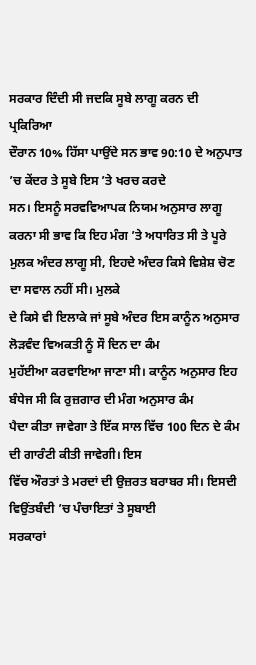ਸਰਕਾਰ ਦਿੰਦੀ ਸੀ ਜਦਕਿ ਸੂਬੇ ਲਾਗੂ ਕਰਨ ਦੀ ਪ੍ਰਕਿਰਿਆ
ਦੌਰਾਨ 10% ਹਿੱਸਾ ਪਾਉਂਦੇ ਸਨ ਭਾਵ 90:10 ਦੇ ਅਨੁਪਾਤ ’ਚ ਕੇਂਦਰ ਤੇ ਸੂਬੇ ਇਸ ’ਤੇ ਖਰਚ ਕਰਦੇ
ਸਨ। ਇਸਨੂੰ ਸਰਵਵਿਆਪਕ ਨਿਯਮ ਅਨੁਸਾਰ ਲਾਗੂ ਕਰਨਾ ਸੀ ਭਾਵ ਕਿ ਇਹ ਮੰਗ ’ਤੇ ਅਧਾਰਿਤ ਸੀ ਤੇ ਪੂਰੇ ਮੁਲਕ ਅੰਦਰ ਲਾਗੂ ਸੀ, ਇਹਦੇ ਅੰਦਰ ਕਿਸੇ ਵਿਸ਼ੇਸ਼ ਚੋਣ ਦਾ ਸਵਾਲ ਨਹੀਂ ਸੀ। ਮੁਲਕੇ
ਦੇ ਕਿਸੇ ਵੀ ਇਲਾਕੇ ਜਾਂ ਸੂਬੇ ਅੰਦਰ ਇਸ ਕਾਨੂੰਨ ਅਨੁਸਾਰ ਲੋੜਵੰਦ ਵਿਅਕਤੀ ਨੂੰ ਸੌ ਦਿਨ ਦਾ ਕੰਮ
ਮੁਹੱਈਆ ਕਰਵਾਇਆ ਜਾਣਾ ਸੀ। ਕਾਨੂੰਨ ਅਨੁਸਾਰ ਇਹ ਬੰਧੇਜ ਸੀ ਕਿ ਰੁਜ਼ਗਾਰ ਦੀ ਮੰਗ ਅਨੁਸਾਰ ਕੰਮ
ਪੈਦਾ ਕੀਤਾ ਜਾਵੇਗਾ ਤੇ ਇੱਕ ਸਾਲ ਵਿੱਚ 100 ਦਿਨ ਦੇ ਕੰਮ ਦੀ ਗਾਰੰਟੀ ਕੀਤੀ ਜਾਵੇਗੀ। ਇਸ
ਵਿੱਚ ਔਰਤਾਂ ਤੇ ਮਰਦਾਂ ਦੀ ਉਜ਼ਰਤ ਬਰਾਬਰ ਸੀ। ਇਸਦੀ ਵਿਉਂਤਬੰਦੀ ’ਚ ਪੰਚਾਇਤਾਂ ਤੇ ਸੂਬਾਈ
ਸਰਕਾਰਾਂ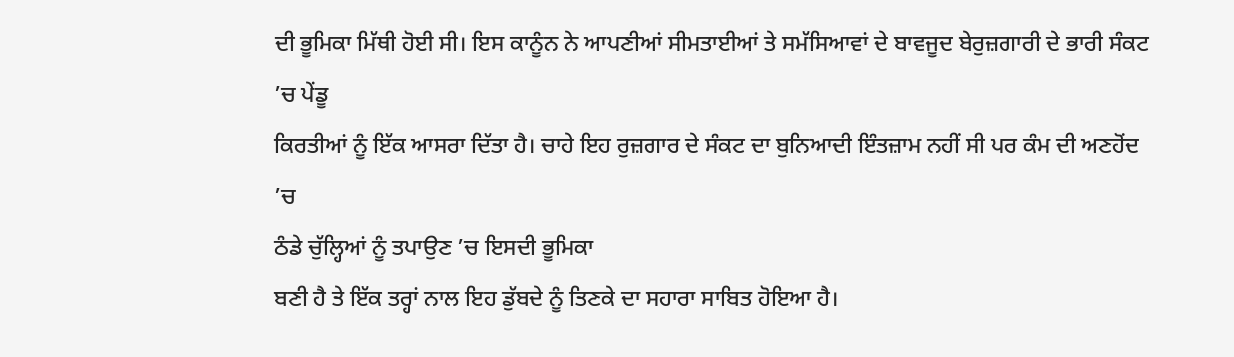ਦੀ ਭੂਮਿਕਾ ਮਿੱਥੀ ਹੋਈ ਸੀ। ਇਸ ਕਾਨੂੰਨ ਨੇ ਆਪਣੀਆਂ ਸੀਮਤਾਈਆਂ ਤੇ ਸਮੱਸਿਆਵਾਂ ਦੇ ਬਾਵਜੂਦ ਬੇਰੁਜ਼ਗਾਰੀ ਦੇ ਭਾਰੀ ਸੰਕਟ ’ਚ ਪੇਂਡੂ
ਕਿਰਤੀਆਂ ਨੂੰ ਇੱਕ ਆਸਰਾ ਦਿੱਤਾ ਹੈ। ਚਾਹੇ ਇਹ ਰੁਜ਼ਗਾਰ ਦੇ ਸੰਕਟ ਦਾ ਬੁਨਿਆਦੀ ਇੰਤਜ਼ਾਮ ਨਹੀਂ ਸੀ ਪਰ ਕੰਮ ਦੀ ਅਣਹੋਂਦ ’ਚ
ਠੰਡੇ ਚੁੱਲ੍ਹਿਆਂ ਨੂੰ ਤਪਾਉਣ ’ਚ ਇਸਦੀ ਭੂਮਿਕਾ
ਬਣੀ ਹੈ ਤੇ ਇੱਕ ਤਰ੍ਹਾਂ ਨਾਲ ਇਹ ਡੁੱਬਦੇ ਨੂੰ ਤਿਣਕੇ ਦਾ ਸਹਾਰਾ ਸਾਬਿਤ ਹੋਇਆ ਹੈ।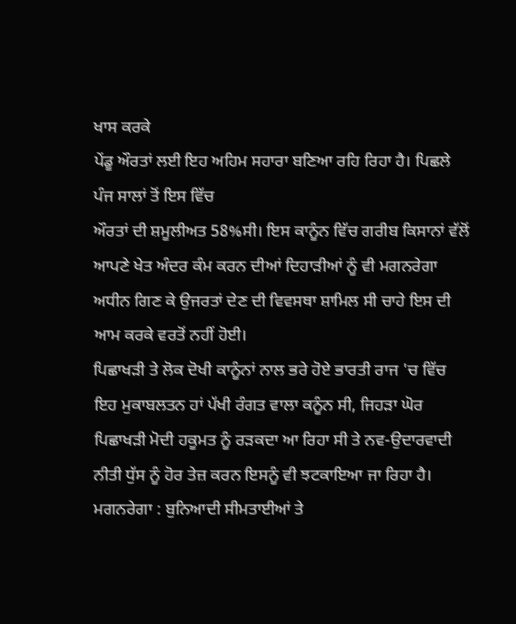ਖਾਸ ਕਰਕੇ
ਪੇਂਡੂ ਔਰਤਾਂ ਲਈ ਇਹ ਅਹਿਮ ਸਹਾਰਾ ਬਣਿਆ ਰਹਿ ਰਿਹਾ ਹੈ। ਪਿਛਲੇ ਪੰਜ ਸਾਲਾਂ ਤੋਂ ਇਸ ਵਿੱਚ
ਔਰਤਾਂ ਦੀ ਸ਼ਮੂਲੀਅਤ 58%ਸੀ। ਇਸ ਕਾਨੂੰਨ ਵਿੱਚ ਗਰੀਬ ਕਿਸਾਨਾਂ ਵੱਲੋਂ ਆਪਣੇ ਖੇਤ ਅੰਦਰ ਕੰਮ ਕਰਨ ਦੀਆਂ ਦਿਹਾੜੀਆਂ ਨੂੰ ਵੀ ਮਗਨਰੇਗਾ ਅਧੀਨ ਗਿਣ ਕੇ ਉਜਰਤਾਂ ਦੇਣ ਦੀ ਵਿਵਸਥਾ ਸ਼ਾਮਿਲ ਸੀ ਚਾਹੇ ਇਸ ਦੀ ਆਮ ਕਰਕੇ ਵਰਤੋਂ ਨਹੀਂ ਹੋਈ।
ਪਿਛਾਖੜੀ ਤੇ ਲੋਕ ਦੋਖੀ ਕਾਨੂੰਨਾਂ ਨਾਲ ਭਰੇ ਹੋਏ ਭਾਰਤੀ ਰਾਜ 'ਚ ਵਿੱਚ ਇਹ ਮੁਕਾਬਲਤਨ ਹਾਂ ਪੱਖੀ ਰੰਗਤ ਵਾਲਾ ਕਨੂੰਨ ਸੀ, ਜਿਹੜਾ ਘੋਰ ਪਿਛਾਖੜੀ ਮੋਦੀ ਹਕੂਮਤ ਨੂੰ ਰੜਕਦਾ ਆ ਰਿਹਾ ਸੀ ਤੇ ਨਵ-ਉਦਾਰਵਾਦੀ ਨੀਤੀ ਧੁੱਸ ਨੂੰ ਹੋਰ ਤੇਜ਼ ਕਰਨ ਇਸਨੂੰ ਵੀ ਝਟਕਾਇਆ ਜਾ ਰਿਹਾ ਹੈ।
ਮਗਨਰੇਗਾ : ਬੁਨਿਆਦੀ ਸੀਮਤਾਈਆਂ ਤੇ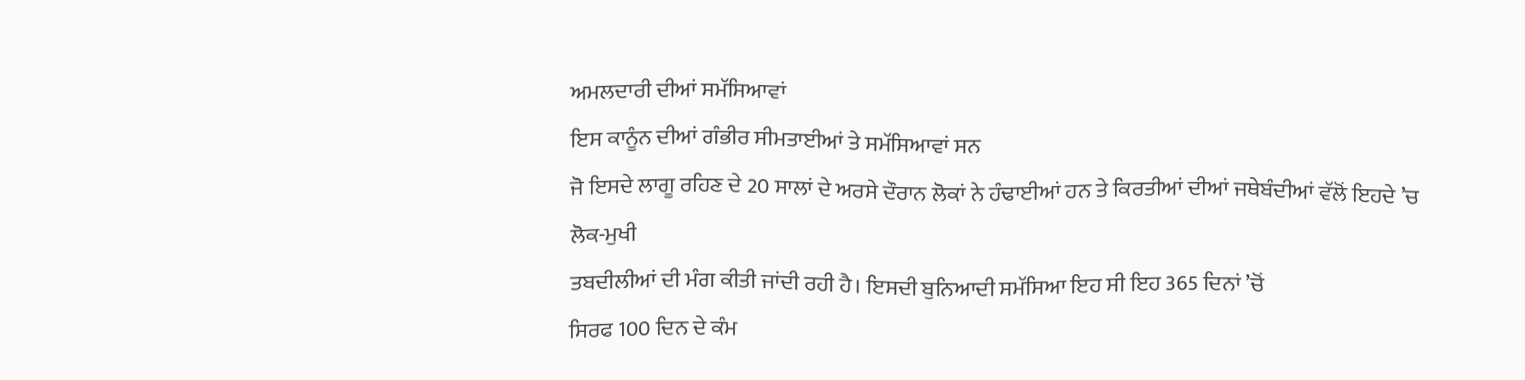ਅਮਲਦਾਰੀ ਦੀਆਂ ਸਮੱਸਿਆਵਾਂ
ਇਸ ਕਾਨੂੰਨ ਦੀਆਂ ਗੰਭੀਰ ਸੀਮਤਾਈਆਂ ਤੇ ਸਮੱਸਿਆਵਾਂ ਸਨ
ਜੋ ਇਸਦੇ ਲਾਗੂ ਰਹਿਣ ਦੇ 20 ਸਾਲਾਂ ਦੇ ਅਰਸੇ ਦੌਰਾਨ ਲੋਕਾਂ ਨੇ ਹੰਢਾਈਆਂ ਹਨ ਤੇ ਕਿਰਤੀਆਂ ਦੀਆਂ ਜਥੇਬੰਦੀਆਂ ਵੱਲੋਂ ਇਹਦੇ ’ਚ ਲੋਕ-ਮੁਖੀ
ਤਬਦੀਲੀਆਂ ਦੀ ਮੰਗ ਕੀਤੀ ਜਾਂਦੀ ਰਹੀ ਹੈ। ਇਸਦੀ ਬੁਨਿਆਦੀ ਸਮੱਸਿਆ ਇਹ ਸੀ ਇਹ 365 ਦਿਨਾਂ ’ਚੋਂ
ਸਿਰਫ 100 ਦਿਨ ਦੇ ਕੰਮ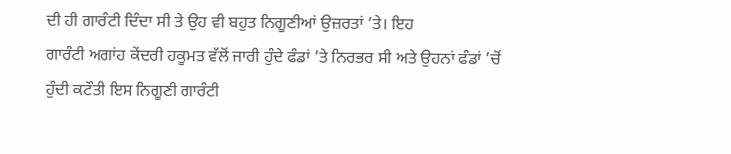ਦੀ ਹੀ ਗਾਰੰਟੀ ਦਿੰਦਾ ਸੀ ਤੇ ਉਹ ਵੀ ਬਹੁਤ ਨਿਗੂਣੀਆਂ ਉਜ਼ਰਤਾਂ ’ਤੇ। ਇਹ
ਗਾਰੰਟੀ ਅਗਾਂਹ ਕੇਂਦਰੀ ਹਕੂਮਤ ਵੱਲੋਂ ਜਾਰੀ ਹੁੰਦੇ ਫੰਡਾਂ ’ਤੇ ਨਿਰਭਰ ਸੀ ਅਤੇ ਉਹਨਾਂ ਫੰਡਾਂ ’ਚੋਂ
ਹੁੰਦੀ ਕਟੌਤੀ ਇਸ ਨਿਗੂਣੀ ਗਾਰੰਟੀ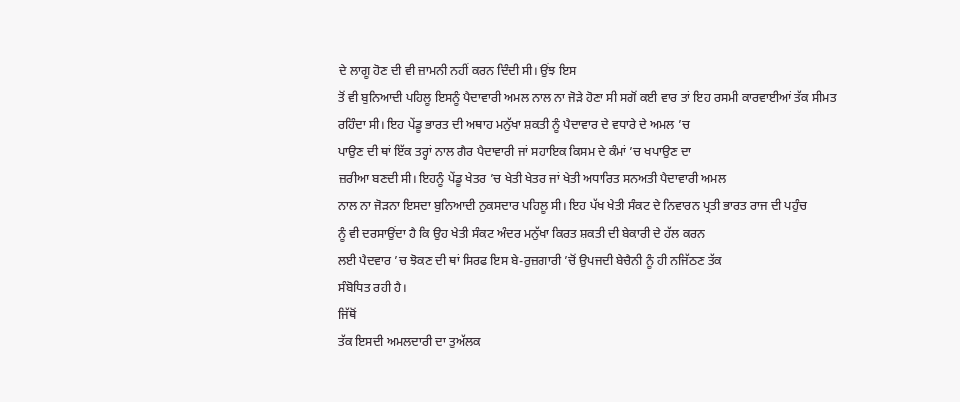ਦੇ ਲਾਗੂ ਹੋਣ ਦੀ ਵੀ ਜ਼ਾਮਨੀ ਨਹੀਂ ਕਰਨ ਦਿੰਦੀ ਸੀ। ਉਂਝ ਇਸ
ਤੋਂ ਵੀ ਬੁਨਿਆਦੀ ਪਹਿਲੂ ਇਸਨੂੰ ਪੈਦਾਵਾਰੀ ਅਮਲ ਨਾਲ ਨਾ ਜੋੜੇ ਹੋਣਾ ਸੀ ਸਗੋਂ ਕਈ ਵਾਰ ਤਾਂ ਇਹ ਰਸਮੀ ਕਾਰਵਾਈਆਂ ਤੱਕ ਸੀਮਤ
ਰਹਿੰਦਾ ਸੀ। ਇਹ ਪੇਂਡੂ ਭਾਰਤ ਦੀ ਅਥਾਹ ਮਨੁੱਖਾ ਸ਼ਕਤੀ ਨੂੰ ਪੈਦਾਵਾਰ ਦੇ ਵਧਾਰੇ ਦੇ ਅਮਲ ’ਚ
ਪਾਉਣ ਦੀ ਥਾਂ ਇੱਕ ਤਰ੍ਹਾਂ ਨਾਲ ਗੈਰ ਪੈਦਾਵਾਰੀ ਜਾਂ ਸਹਾਇਕ ਕਿਸਮ ਦੇ ਕੰਮਾਂ ’ਚ ਖਪਾਉਣ ਦਾ
ਜ਼ਰੀਆ ਬਣਦੀ ਸੀ। ਇਹਨੂੰ ਪੇਂਡੂ ਖੇਤਰ ’ਚ ਖੇਤੀ ਖੇਤਰ ਜਾਂ ਖੇਤੀ ਅਧਾਰਿਤ ਸਨਅਤੀ ਪੈਦਾਵਾਰੀ ਅਮਲ
ਨਾਲ ਨਾ ਜੋੜਨਾ ਇਸਦਾ ਬੁਨਿਆਦੀ ਨੁਕਸਦਾਰ ਪਹਿਲੂ ਸੀ। ਇਹ ਪੱਖ ਖੇਤੀ ਸੰਕਟ ਦੇ ਨਿਵਾਰਨ ਪ੍ਰਤੀ ਭਾਰਤ ਰਾਜ ਦੀ ਪਹੁੰਚ
ਨੂੰ ਵੀ ਦਰਸਾਉਂਦਾ ਹੈ ਕਿ ਉਹ ਖੇਤੀ ਸੰਕਟ ਅੰਦਰ ਮਨੁੱਖਾ ਕਿਰਤ ਸ਼ਕਤੀ ਦੀ ਬੇਕਾਰੀ ਦੇ ਹੱਲ ਕਰਨ
ਲਈ ਪੈਦਵਾਰ ’ਚ ਝੋਕਣ ਦੀ ਥਾਂ ਸਿਰਫ ਇਸ ਬੇ-ਰੁਜ਼ਗਾਰੀ ’ਚੋਂ ਉਪਜਦੀ ਬੇਚੈਨੀ ਨੂੰ ਹੀ ਨਜਿੱਠਣ ਤੱਕ
ਸੰਬੋਧਿਤ ਰਹੀ ਹੈ।
ਜਿੱਥੋਂ
ਤੱਕ ਇਸਦੀ ਅਮਲਦਾਰੀ ਦਾ ਤੁਅੱਲਕ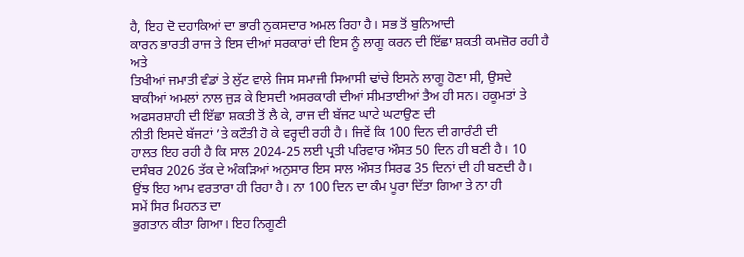ਹੈ, ਇਹ ਦੋ ਦਹਾਕਿਆਂ ਦਾ ਭਾਰੀ ਨੁਕਸਦਾਰ ਅਮਲ ਰਿਹਾ ਹੈ। ਸਭ ਤੋਂ ਬੁਨਿਆਦੀ
ਕਾਰਨ ਭਾਰਤੀ ਰਾਜ ਤੇ ਇਸ ਦੀਆਂ ਸਰਕਾਰਾਂ ਦੀ ਇਸ ਨੂੰ ਲਾਗੂ ਕਰਨ ਦੀ ਇੱਛਾ ਸ਼ਕਤੀ ਕਮਜ਼ੋਰ ਰਹੀ ਹੈ ਅਤੇ
ਤਿਖੀਆਂ ਜਮਾਤੀ ਵੰਡਾਂ ਤੇ ਲੁੱਟ ਵਾਲੇ ਜਿਸ ਸਮਾਜੀ ਸਿਆਸੀ ਢਾਂਚੇ ਇਸਨੇ ਲਾਗੂ ਹੋਣਾ ਸੀ, ਉਸਦੇ ਬਾਕੀਆਂ ਅਮਲਾਂ ਨਾਲ ਜੁੜ ਕੇ ਇਸਦੀ ਅਸਰਕਾਰੀ ਦੀਆਂ ਸੀਮਤਾਈਆਂ ਤੈਅ ਹੀ ਸਨ। ਹਕੂਮਤਾਂ ਤੇ ਅਫਸਰਸ਼ਾਹੀ ਦੀ ਇੱਛਾ ਸ਼ਕਤੀ ਤੋਂ ਲੈ ਕੇ, ਰਾਜ ਦੀ ਬੱਜਟ ਘਾਟੇ ਘਟਾਉਣ ਦੀ
ਨੀਤੀ ਇਸਦੇ ਬੱਜਟਾਂ ’ਤੇ ਕਟੌਤੀ ਹੋ ਕੇ ਵਰ੍ਹਦੀ ਰਹੀ ਹੈ। ਜਿਵੇਂ ਕਿ 100 ਦਿਨ ਦੀ ਗਾਰੰਟੀ ਦੀ
ਹਾਲਤ ਇਹ ਰਹੀ ਹੈ ਕਿ ਸਾਲ 2024-25 ਲਈ ਪ੍ਰਤੀ ਪਰਿਵਾਰ ਔਸਤ 50 ਦਿਨ ਹੀ ਬਣੀ ਹੈ। 10 ਦਸੰਬਰ 2026 ਤੱਕ ਦੇ ਅੰਕੜਿਆਂ ਅਨੁਸਾਰ ਇਸ ਸਾਲ ਔਸਤ ਸਿਰਫ 35 ਦਿਨਾਂ ਦੀ ਹੀ ਬਣਦੀ ਹੈ। ਉਂਝ ਇਹ ਆਮ ਵਰਤਾਰਾ ਹੀ ਰਿਹਾ ਹੈ। ਨਾ 100 ਦਿਨ ਦਾ ਕੰਮ ਪੂਰਾ ਦਿੱਤਾ ਗਿਆ ਤੇ ਨਾ ਹੀ
ਸਮੇਂ ਸਿਰ ਮਿਹਨਤ ਦਾ
ਭੁਗਤਾਨ ਕੀਤਾ ਗਿਆ। ਇਹ ਨਿਗੂਣੀ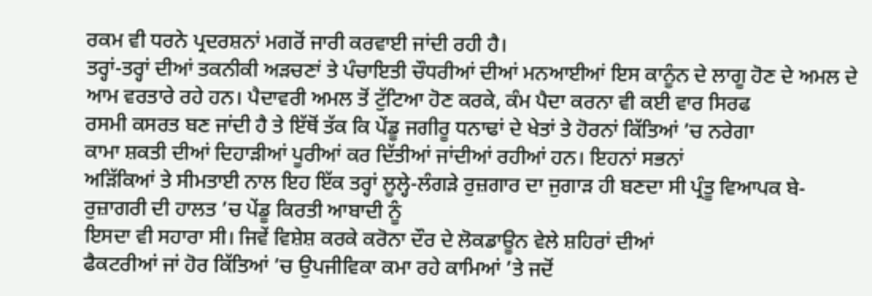ਰਕਮ ਵੀ ਧਰਨੇ ਪ੍ਰਦਰਸ਼ਨਾਂ ਮਗਰੋਂ ਜਾਰੀ ਕਰਵਾਈ ਜਾਂਦੀ ਰਹੀ ਹੈ।
ਤਰ੍ਹਾਂ-ਤਰ੍ਹਾਂ ਦੀਆਂ ਤਕਨੀਕੀ ਅੜਚਣਾਂ ਤੇ ਪੰਚਾਇਤੀ ਚੌਧਰੀਆਂ ਦੀਆਂ ਮਨਆਈਆਂ ਇਸ ਕਾਨੂੰਨ ਦੇ ਲਾਗੂ ਹੋਣ ਦੇ ਅਮਲ ਦੇ
ਆਮ ਵਰਤਾਰੇ ਰਹੇ ਹਨ। ਪੈਦਾਵਰੀ ਅਮਲ ਤੋਂ ਟੁੱਟਿਆ ਹੋਣ ਕਰਕੇ, ਕੰਮ ਪੈਦਾ ਕਰਨਾ ਵੀ ਕਈ ਵਾਰ ਸਿਰਫ
ਰਸਮੀ ਕਸਰਤ ਬਣ ਜਾਂਦੀ ਹੈ ਤੇ ਇੱਥੋਂ ਤੱਕ ਕਿ ਪੇਂਡੂ ਜਗੀਰੂ ਧਨਾਢਾਂ ਦੇ ਖੇਤਾਂ ਤੇ ਹੋਰਨਾਂ ਕਿੱਤਿਆਂ ’ਚ ਨਰੇਗਾ
ਕਾਮਾ ਸ਼ਕਤੀ ਦੀਆਂ ਦਿਹਾੜੀਆਂ ਪੂਰੀਆਂ ਕਰ ਦਿੱਤੀਆਂ ਜਾਂਦੀਆਂ ਰਹੀਆਂ ਹਨ। ਇਹਨਾਂ ਸਭਨਾਂ
ਅੜਿੱਕਿਆਂ ਤੇ ਸੀਮਤਾਈ ਨਾਲ ਇਹ ਇੱਕ ਤਰ੍ਹਾਂ ਲੂਲ੍ਹੇ-ਲੰਗੜੇ ਰੁਜ਼ਗਾਰ ਦਾ ਜੁਗਾੜ ਹੀ ਬਣਦਾ ਸੀ ਪ੍ਰੰਤੂ ਵਿਆਪਕ ਬੇ-ਰੁਜ਼ਾਗਰੀ ਦੀ ਹਾਲਤ ’ਚ ਪੇਂਡੂ ਕਿਰਤੀ ਆਬਾਦੀ ਨੂੰ
ਇਸਦਾ ਵੀ ਸਹਾਰਾ ਸੀ। ਜਿਵੇਂ ਵਿਸ਼ੇਸ਼ ਕਰਕੇ ਕਰੋਨਾ ਦੌਰ ਦੇ ਲੋਕਡਾਊਨ ਵੇਲੇ ਸ਼ਹਿਰਾਂ ਦੀਆਂ
ਫੈਕਟਰੀਆਂ ਜਾਂ ਹੋਰ ਕਿੱਤਿਆਂ ’ਚ ਉਪਜੀਵਿਕਾ ਕਮਾ ਰਹੇ ਕਾਮਿਆਂ ’ਤੇ ਜਦੋਂ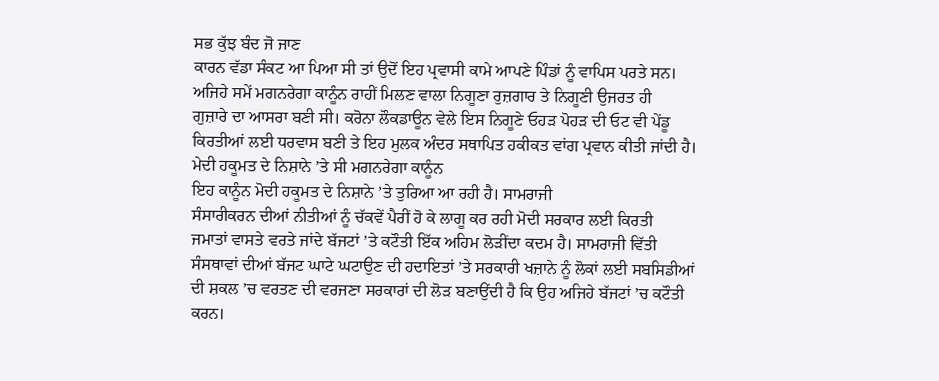ਸਭ ਕੁੱਝ ਬੰਦ ਜੋ ਜਾਣ
ਕਾਰਨ ਵੱਡਾ ਸੰਕਟ ਆ ਪਿਆ ਸੀ ਤਾਂ ਉਦੋਂ ਇਹ ਪ੍ਰਵਾਸੀ ਕਾਮੇ ਆਪਣੇ ਪਿੰਡਾਂ ਨੂੰ ਵਾਪਿਸ ਪਰਤੇ ਸਨ।
ਅਜਿਹੇ ਸਮੇਂ ਮਗਨਰੇਗਾ ਕਾਨੂੰਨ ਰਾਹੀਂ ਮਿਲਣ ਵਾਲਾ ਨਿਗੂਣਾ ਰੁਜ਼ਗਾਰ ਤੇ ਨਿਗੂਣੀ ਉਜਰਤ ਹੀ
ਗੁਜ਼ਾਰੇ ਦਾ ਆਸਰਾ ਬਣੀ ਸੀ। ਕਰੋਨਾ ਲੌਕਡਾਊਨ ਵੇਲੇ ਇਸ ਨਿਗੂਣੇ ਓਹੜ ਪੋਹੜ ਦੀ ਓਟ ਵੀ ਪੇਂਡੂ
ਕਿਰਤੀਆਂ ਲਈ ਧਰਵਾਸ ਬਣੀ ਤੇ ਇਹ ਮੁਲਕ ਅੰਦਰ ਸਥਾਪਿਤ ਹਕੀਕਤ ਵਾਂਗ ਪ੍ਰਵਾਨ ਕੀਤੀ ਜਾਂਦੀ ਹੈ।
ਮੇਦੀ ਹਕੂਮਤ ਦੇ ਨਿਸ਼ਾਨੇ ’ਤੇ ਸੀ ਮਗਨਰੇਗਾ ਕਾਨੂੰਨ
ਇਹ ਕਾਨੂੰਨ ਮੋਦੀ ਹਕੂਮਤ ਦੇ ਨਿਸ਼ਾਨੇ ’ਤੇ ਤੁਰਿਆ ਆ ਰਹੀ ਹੈ। ਸਾਮਰਾਜੀ
ਸੰਸਾਰੀਕਰਨ ਦੀਆਂ ਨੀਤੀਆਂ ਨੂੰ ਚੱਕਵੇਂ ਪੈਰੀਂ ਹੋ ਕੇ ਲਾਗੂ ਕਰ ਰਹੀ ਮੋਦੀ ਸਰਕਾਰ ਲਈ ਕਿਰਤੀ
ਜਮਾਤਾਂ ਵਾਸਤੇ ਵਰਤੇ ਜਾਂਦੇ ਬੱਜਟਾਂ ’ਤੇ ਕਟੌਤੀ ਇੱਕ ਅਹਿਮ ਲੋੜੀਂਦਾ ਕਦਮ ਹੈ। ਸਾਮਰਾਜੀ ਵਿੱਤੀ
ਸੰਸਥਾਵਾਂ ਦੀਆਂ ਬੱਜਟ ਘਾਟੇ ਘਟਾਉਣ ਦੀ ਹਦਾਇਤਾਂ ’ਤੇ ਸਰਕਾਰੀ ਖਜ਼ਾਨੇ ਨੂੰ ਲੋਕਾਂ ਲਈ ਸਬਸਿਡੀਆਂ
ਦੀ ਸ਼ਕਲ ’ਚ ਵਰਤਣ ਦੀ ਵਰਜਣਾ ਸਰਕਾਰਾਂ ਦੀ ਲੋੜ ਬਣਾਉਂਦੀ ਹੈ ਕਿ ਉਹ ਅਜਿਹੇ ਬੱਜਟਾਂ ’ਚ ਕਟੌਤੀ
ਕਰਨ।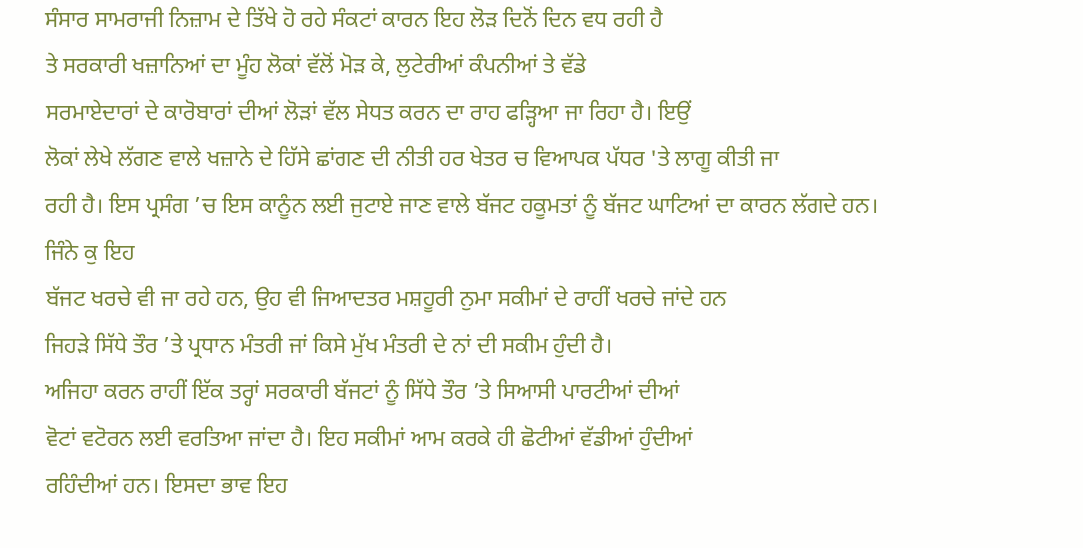ਸੰਸਾਰ ਸਾਮਰਾਜੀ ਨਿਜ਼ਾਮ ਦੇ ਤਿੱਖੇ ਹੋ ਰਹੇ ਸੰਕਟਾਂ ਕਾਰਨ ਇਹ ਲੋੜ ਦਿਨੋਂ ਦਿਨ ਵਧ ਰਹੀ ਹੈ
ਤੇ ਸਰਕਾਰੀ ਖਜ਼ਾਨਿਆਂ ਦਾ ਮੂੰਹ ਲੋਕਾਂ ਵੱਲੋਂ ਮੋੜ ਕੇ, ਲੁਟੇਰੀਆਂ ਕੰਪਨੀਆਂ ਤੇ ਵੱਡੇ
ਸਰਮਾਏਦਾਰਾਂ ਦੇ ਕਾਰੋਬਾਰਾਂ ਦੀਆਂ ਲੋੜਾਂ ਵੱਲ ਸੇਧਤ ਕਰਨ ਦਾ ਰਾਹ ਫੜ੍ਹਿਆ ਜਾ ਰਿਹਾ ਹੈ। ਇਉਂ
ਲੋਕਾਂ ਲੇਖੇ ਲੱਗਣ ਵਾਲੇ ਖਜ਼ਾਨੇ ਦੇ ਹਿੱਸੇ ਛਾਂਗਣ ਦੀ ਨੀਤੀ ਹਰ ਖੇਤਰ ਚ ਵਿਆਪਕ ਪੱਧਰ 'ਤੇ ਲਾਗੂ ਕੀਤੀ ਜਾ
ਰਹੀ ਹੈ। ਇਸ ਪ੍ਰਸੰਗ ’ਚ ਇਸ ਕਾਨੂੰਨ ਲਈ ਜੁਟਾਏ ਜਾਣ ਵਾਲੇ ਬੱਜਟ ਹਕੂਮਤਾਂ ਨੂੰ ਬੱਜਟ ਘਾਟਿਆਂ ਦਾ ਕਾਰਨ ਲੱਗਦੇ ਹਨ। ਜਿੰਨੇ ਕੁ ਇਹ
ਬੱਜਟ ਖਰਚੇ ਵੀ ਜਾ ਰਹੇ ਹਨ, ਉਹ ਵੀ ਜਿਆਦਤਰ ਮਸ਼ਹੂਰੀ ਨੁਮਾ ਸਕੀਮਾਂ ਦੇ ਰਾਹੀਂ ਖਰਚੇ ਜਾਂਦੇ ਹਨ
ਜਿਹੜੇ ਸਿੱਧੇ ਤੌਰ ’ਤੇ ਪ੍ਰਧਾਨ ਮੰਤਰੀ ਜਾਂ ਕਿਸੇ ਮੁੱਖ ਮੰਤਰੀ ਦੇ ਨਾਂ ਦੀ ਸਕੀਮ ਹੁੰਦੀ ਹੈ।
ਅਜਿਹਾ ਕਰਨ ਰਾਹੀਂ ਇੱਕ ਤਰ੍ਹਾਂ ਸਰਕਾਰੀ ਬੱਜਟਾਂ ਨੂੰ ਸਿੱਧੇ ਤੌਰ ’ਤੇ ਸਿਆਸੀ ਪਾਰਟੀਆਂ ਦੀਆਂ
ਵੋਟਾਂ ਵਟੋਰਨ ਲਈ ਵਰਤਿਆ ਜਾਂਦਾ ਹੈ। ਇਹ ਸਕੀਮਾਂ ਆਮ ਕਰਕੇ ਹੀ ਛੋਟੀਆਂ ਵੱਡੀਆਂ ਹੁੰਦੀਆਂ
ਰਹਿੰਦੀਆਂ ਹਨ। ਇਸਦਾ ਭਾਵ ਇਹ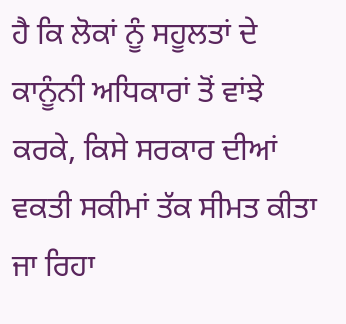ਹੈ ਕਿ ਲੋਕਾਂ ਨੂੰ ਸਹੂਲਤਾਂ ਦੇ ਕਾਨੂੰਨੀ ਅਧਿਕਾਰਾਂ ਤੋਂ ਵਾਂਝੇ
ਕਰਕੇ, ਕਿਸੇ ਸਰਕਾਰ ਦੀਆਂ ਵਕਤੀ ਸਕੀਮਾਂ ਤੱਕ ਸੀਮਤ ਕੀਤਾ ਜਾ ਰਿਹਾ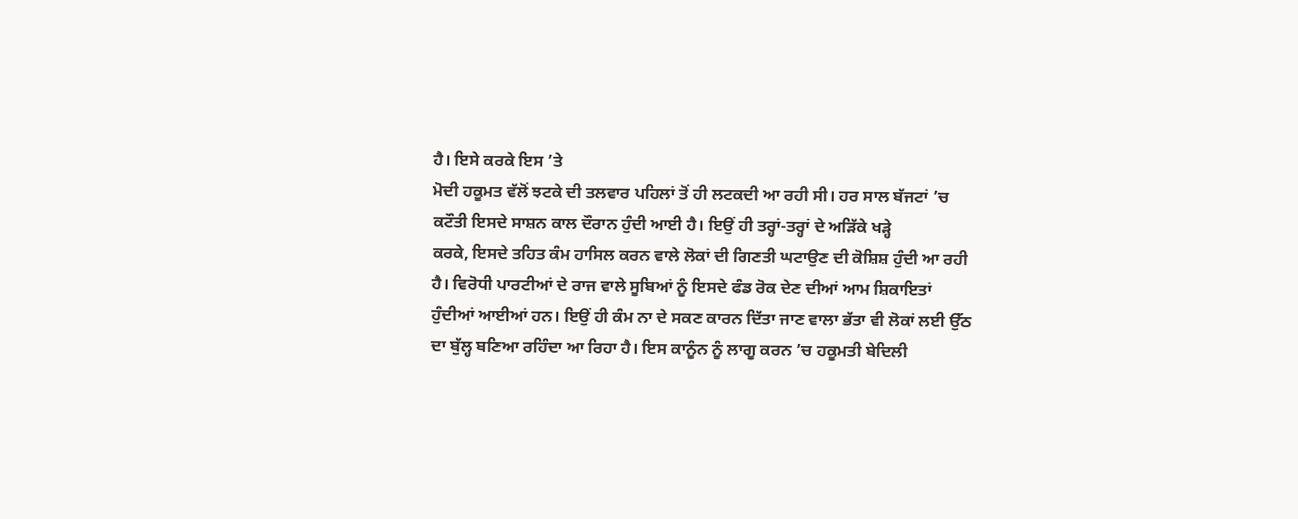ਹੈ। ਇਸੇ ਕਰਕੇ ਇਸ ’ਤੇ
ਮੋਦੀ ਹਕੂਮਤ ਵੱਲੋਂ ਝਟਕੇ ਦੀ ਤਲਵਾਰ ਪਹਿਲਾਂ ਤੋਂ ਹੀ ਲਟਕਦੀ ਆ ਰਹੀ ਸੀ। ਹਰ ਸਾਲ ਬੱਜਟਾਂ ’ਚ
ਕਟੌਤੀ ਇਸਦੇ ਸਾਸ਼ਨ ਕਾਲ ਦੌਰਾਨ ਹੁੰਦੀ ਆਈ ਹੈ। ਇਉਂ ਹੀ ਤਰ੍ਹਾਂ-ਤਰ੍ਹਾਂ ਦੇ ਅੜਿੱਕੇ ਖੜ੍ਹੇ
ਕਰਕੇ, ਇਸਦੇ ਤਹਿਤ ਕੰਮ ਹਾਸਿਲ ਕਰਨ ਵਾਲੇ ਲੋਕਾਂ ਦੀ ਗਿਣਤੀ ਘਟਾਉਣ ਦੀ ਕੋਸ਼ਿਸ਼ ਹੁੰਦੀ ਆ ਰਹੀ
ਹੈ। ਵਿਰੋਧੀ ਪਾਰਟੀਆਂ ਦੇ ਰਾਜ ਵਾਲੇ ਸੂਬਿਆਂ ਨੂੰ ਇਸਦੇ ਫੰਡ ਰੋਕ ਦੇਣ ਦੀਆਂ ਆਮ ਸ਼ਿਕਾਇਤਾਂ
ਹੁੰਦੀਆਂ ਆਈਆਂ ਹਨ। ਇਉਂ ਹੀ ਕੰਮ ਨਾ ਦੇ ਸਕਣ ਕਾਰਨ ਦਿੱਤਾ ਜਾਣ ਵਾਲਾ ਭੱਤਾ ਵੀ ਲੋਕਾਂ ਲਈ ਉੱਠ
ਦਾ ਬੁੱਲ੍ਹ ਬਣਿਆ ਰਹਿੰਦਾ ਆ ਰਿਹਾ ਹੈ। ਇਸ ਕਾਨੂੰਨ ਨੂੰ ਲਾਗੂ ਕਰਨ ’ਚ ਹਕੂਮਤੀ ਬੇਦਿਲੀ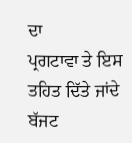ਦਾ
ਪ੍ਰਗਟਾਵਾ ਤੇ ਇਸ ਤਹਿਤ ਦਿੱਤੇ ਜਾਂਦੇ ਬੱਜਟ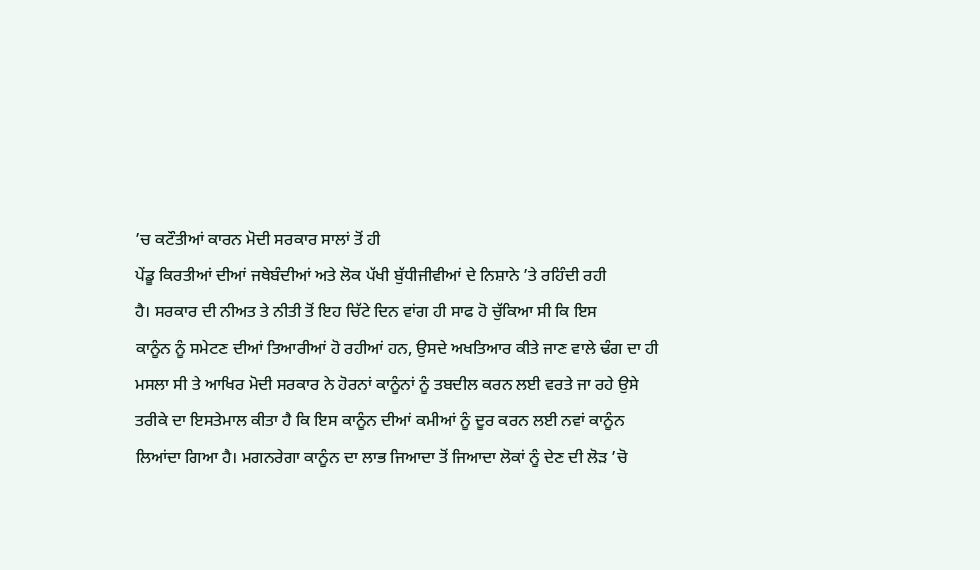’ਚ ਕਟੌਤੀਆਂ ਕਾਰਨ ਮੋਦੀ ਸਰਕਾਰ ਸਾਲਾਂ ਤੋਂ ਹੀ
ਪੇਂਡੂ ਕਿਰਤੀਆਂ ਦੀਆਂ ਜਥੇਬੰਦੀਆਂ ਅਤੇ ਲੋਕ ਪੱਖੀ ਬੁੱਧੀਜੀਵੀਆਂ ਦੇ ਨਿਸ਼ਾਨੇ ’ਤੇ ਰਹਿੰਦੀ ਰਹੀ
ਹੈ। ਸਰਕਾਰ ਦੀ ਨੀਅਤ ਤੇ ਨੀਤੀ ਤੋਂ ਇਹ ਚਿੱਟੇ ਦਿਨ ਵਾਂਗ ਹੀ ਸਾਫ ਹੋ ਚੁੱਕਿਆ ਸੀ ਕਿ ਇਸ
ਕਾਨੂੰਨ ਨੂੰ ਸਮੇਟਣ ਦੀਆਂ ਤਿਆਰੀਆਂ ਹੋ ਰਹੀਆਂ ਹਨ, ਉਸਦੇ ਅਖਤਿਆਰ ਕੀਤੇ ਜਾਣ ਵਾਲੇ ਢੰਗ ਦਾ ਹੀ
ਮਸਲਾ ਸੀ ਤੇ ਆਖਿਰ ਮੋਦੀ ਸਰਕਾਰ ਨੇ ਹੋਰਨਾਂ ਕਾਨੂੰਨਾਂ ਨੂੰ ਤਬਦੀਲ ਕਰਨ ਲਈ ਵਰਤੇ ਜਾ ਰਹੇ ਉਸੇ
ਤਰੀਕੇ ਦਾ ਇਸਤੇਮਾਲ ਕੀਤਾ ਹੈ ਕਿ ਇਸ ਕਾਨੂੰਨ ਦੀਆਂ ਕਮੀਆਂ ਨੂੰ ਦੂਰ ਕਰਨ ਲਈ ਨਵਾਂ ਕਾਨੂੰਨ
ਲਿਆਂਦਾ ਗਿਆ ਹੈ। ਮਗਨਰੇਗਾ ਕਾਨੂੰਨ ਦਾ ਲਾਭ ਜਿਆਦਾ ਤੋਂ ਜਿਆਦਾ ਲੋਕਾਂ ਨੂੰ ਦੇਣ ਦੀ ਲੋੜ ’ਚੋ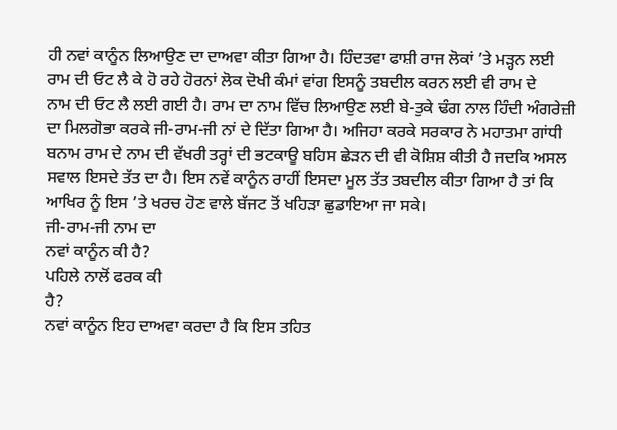ਹੀ ਨਵਾਂ ਕਾਨੂੰਨ ਲਿਆਉਣ ਦਾ ਦਾਅਵਾ ਕੀਤਾ ਗਿਆ ਹੈ। ਹਿੰਦਤਵਾ ਫਾਸ਼ੀ ਰਾਜ ਲੋਕਾਂ ’ਤੇ ਮੜ੍ਹਨ ਲਈ
ਰਾਮ ਦੀ ਓਟ ਲੈ ਕੇ ਹੋ ਰਹੇ ਹੋਰਨਾਂ ਲੋਕ ਦੋਖੀ ਕੰਮਾਂ ਵਾਂਗ ਇਸਨੂੰ ਤਬਦੀਲ ਕਰਨ ਲਈ ਵੀ ਰਾਮ ਦੇ
ਨਾਮ ਦੀ ਓਟ ਲੈ ਲਈ ਗਈ ਹੈ। ਰਾਮ ਦਾ ਨਾਮ ਵਿੱਚ ਲਿਆਉਣ ਲਈ ਬੇ-ਤੁਕੇ ਢੰਗ ਨਾਲ ਹਿੰਦੀ ਅੰਗਰੇਜ਼ੀ
ਦਾ ਮਿਲਗੋਭਾ ਕਰਕੇ ਜੀ-ਰਾਮ-ਜੀ ਨਾਂ ਦੇ ਦਿੱਤਾ ਗਿਆ ਹੈ। ਅਜਿਹਾ ਕਰਕੇ ਸਰਕਾਰ ਨੇ ਮਹਾਤਮਾ ਗਾਂਧੀ
ਬਨਾਮ ਰਾਮ ਦੇ ਨਾਮ ਦੀ ਵੱਖਰੀ ਤਰ੍ਹਾਂ ਦੀ ਭਟਕਾਊ ਬਹਿਸ ਛੇੜਨ ਦੀ ਵੀ ਕੋਸ਼ਿਸ਼ ਕੀਤੀ ਹੈ ਜਦਕਿ ਅਸਲ
ਸਵਾਲ ਇਸਦੇ ਤੱਤ ਦਾ ਹੈ। ਇਸ ਨਵੇਂ ਕਾਨੂੰਨ ਰਾਹੀਂ ਇਸਦਾ ਮੂਲ ਤੱਤ ਤਬਦੀਲ ਕੀਤਾ ਗਿਆ ਹੈ ਤਾਂ ਕਿ
ਆਖਿਰ ਨੂੰ ਇਸ ’ਤੇ ਖਰਚ ਹੋਣ ਵਾਲੇ ਬੱਜਟ ਤੋਂ ਖਹਿੜਾ ਛੁਡਾਇਆ ਜਾ ਸਕੇ।
ਜੀ-ਰਾਮ-ਜੀ ਨਾਮ ਦਾ
ਨਵਾਂ ਕਾਨੂੰਨ ਕੀ ਹੈ?
ਪਹਿਲੇ ਨਾਲੋਂ ਫਰਕ ਕੀ
ਹੈ?
ਨਵਾਂ ਕਾਨੂੰਨ ਇਹ ਦਾਅਵਾ ਕਰਦਾ ਹੈ ਕਿ ਇਸ ਤਹਿਤ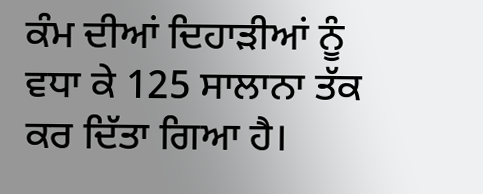ਕੰਮ ਦੀਆਂ ਦਿਹਾੜੀਆਂ ਨੂੰ ਵਧਾ ਕੇ 125 ਸਾਲਾਨਾ ਤੱਕ ਕਰ ਦਿੱਤਾ ਗਿਆ ਹੈ।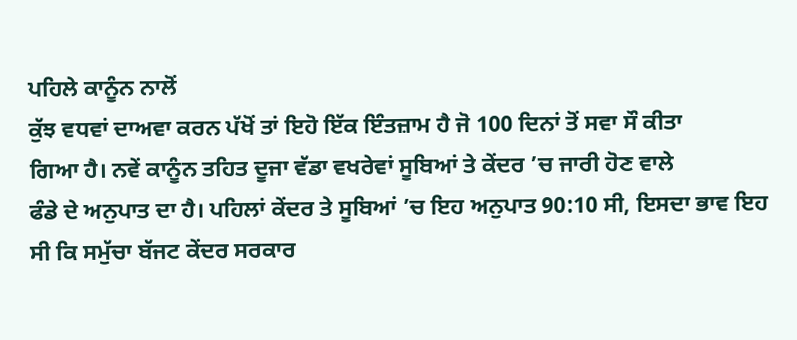ਪਹਿਲੇ ਕਾਨੂੰਨ ਨਾਲੋਂ
ਕੁੱਝ ਵਧਵਾਂ ਦਾਅਵਾ ਕਰਨ ਪੱਖੋਂ ਤਾਂ ਇਹੋ ਇੱਕ ਇੰਤਜ਼ਾਮ ਹੈ ਜੋ 100 ਦਿਨਾਂ ਤੋਂ ਸਵਾ ਸੌ ਕੀਤਾ
ਗਿਆ ਹੈ। ਨਵੇਂ ਕਾਨੂੰਨ ਤਹਿਤ ਦੂਜਾ ਵੱਡਾ ਵਖਰੇਵਾਂ ਸੂਬਿਆਂ ਤੇ ਕੇਂਦਰ ’ਚ ਜਾਰੀ ਹੋਣ ਵਾਲੇ
ਫੰਡੇ ਦੇ ਅਨੁਪਾਤ ਦਾ ਹੈ। ਪਹਿਲਾਂ ਕੇਂਦਰ ਤੇ ਸੂਬਿਆਂ ’ਚ ਇਹ ਅਨੁਪਾਤ 90:10 ਸੀ, ਇਸਦਾ ਭਾਵ ਇਹ
ਸੀ ਕਿ ਸਮੁੱਚਾ ਬੱਜਟ ਕੇਂਦਰ ਸਰਕਾਰ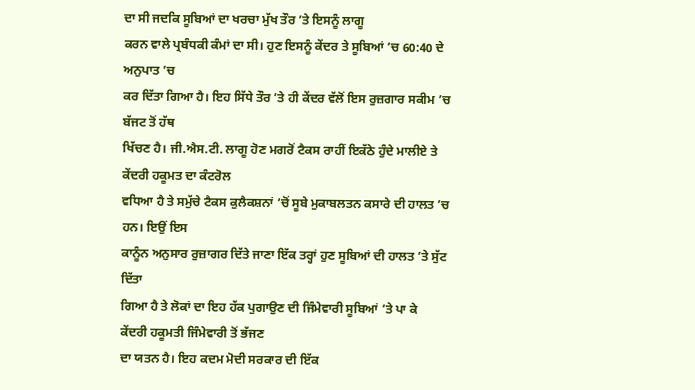ਦਾ ਸੀ ਜਦਕਿ ਸੂਬਿਆਂ ਦਾ ਖਰਚਾ ਮੁੱਖ ਤੌਰ ’ਤੇ ਇਸਨੂੰ ਲਾਗੂ
ਕਰਨ ਵਾਲੇ ਪ੍ਰਬੰਧਕੀ ਕੰਮਾਂ ਦਾ ਸੀ। ਹੁਣ ਇਸਨੂੰ ਕੇਂਦਰ ਤੇ ਸੂਬਿਆਂ ’ਚ 60:40 ਦੇ ਅਨੁਪਾਤ ’ਚ
ਕਰ ਦਿੱਤਾ ਗਿਆ ਹੈ। ਇਹ ਸਿੱਧੇ ਤੌਰ ’ਤੇ ਹੀ ਕੇਂਦਰ ਵੱਲੋਂ ਇਸ ਰੁਜ਼ਗਾਰ ਸਕੀਮ ’ਚ ਬੱਜਟ ਤੋਂ ਹੱਥ
ਖਿੱਚਣ ਹੈ। ਜੀ.ਐਸ.ਟੀ. ਲਾਗੂ ਹੋਣ ਮਗਰੋਂ ਟੈਕਸ ਰਾਹੀਂ ਇਕੱਠੇ ਹੁੰਦੇ ਮਾਲੀਏ ਤੇ ਕੇਂਦਰੀ ਹਕੂਮਤ ਦਾ ਕੰਟਰੋਲ
ਵਧਿਆ ਹੈ ਤੇ ਸਮੁੱਚੇ ਟੈਕਸ ਕੁਲੈਕਸ਼ਨਾਂ ’ਚੋਂ ਸੂਬੇ ਮੁਕਾਬਲਤਨ ਕਸਾਰੇ ਦੀ ਹਾਲਤ ’ਚ ਹਨ। ਇਉਂ ਇਸ
ਕਾਨੂੰਨ ਅਨੁਸਾਰ ਰੁਜ਼ਾਗਰ ਦਿੱਤੇ ਜਾਣਾ ਇੱਕ ਤਰ੍ਹਾਂ ਹੁਣ ਸੂਬਿਆਂ ਦੀ ਹਾਲਤ ’ਤੇ ਸੁੱਟ ਦਿੱਤਾ
ਗਿਆ ਹੈ ਤੇ ਲੋਕਾਂ ਦਾ ਇਹ ਹੱਕ ਪੁਗਾਉਣ ਦੀ ਜਿੰਮੇਵਾਰੀ ਸੂਬਿਆਂ ’ਤੇ ਪਾ ਕੇ
ਕੇਂਦਰੀ ਹਕੂਮਤੀ ਜਿੰਮੇਵਾਰੀ ਤੋਂ ਭੱਜਣ
ਦਾ ਯਤਨ ਹੈ। ਇਹ ਕਦਮ ਮੋਦੀ ਸਰਕਾਰ ਦੀ ਇੱਕ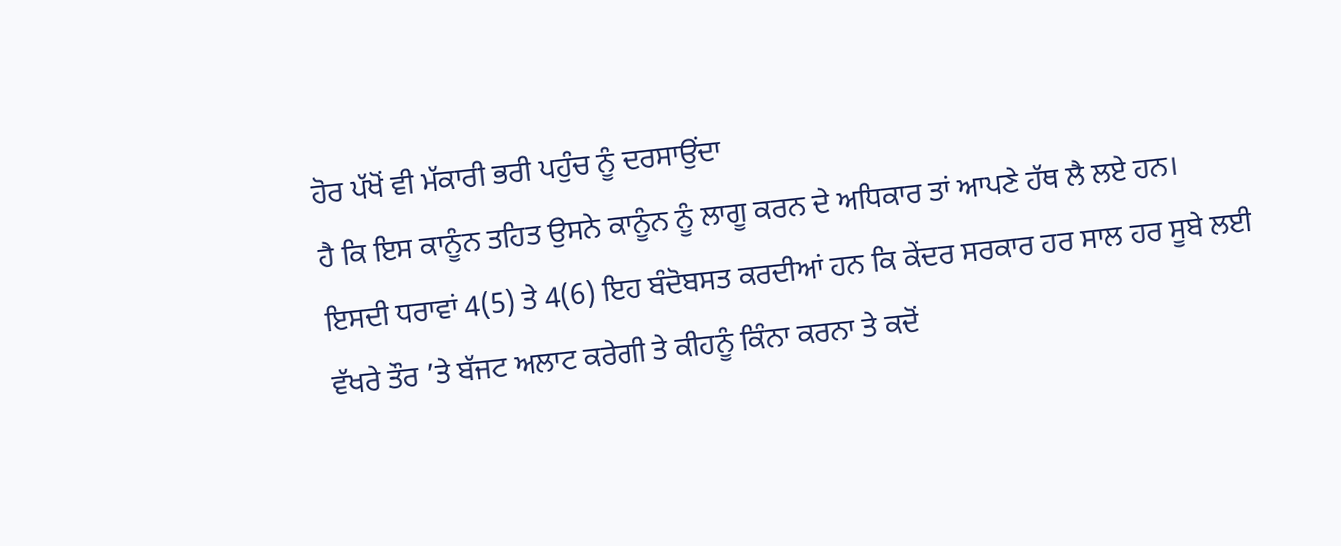ਹੋਰ ਪੱਖੋਂ ਵੀ ਮੱਕਾਰੀ ਭਰੀ ਪਹੁੰਚ ਨੂੰ ਦਰਸਾਉਂਦਾ
ਹੈ ਕਿ ਇਸ ਕਾਨੂੰਨ ਤਹਿਤ ਉਸਨੇ ਕਾਨੂੰਨ ਨੂੰ ਲਾਗੂ ਕਰਨ ਦੇ ਅਧਿਕਾਰ ਤਾਂ ਆਪਣੇ ਹੱਥ ਲੈ ਲਏ ਹਨ।
ਇਸਦੀ ਧਰਾਵਾਂ 4(5) ਤੇ 4(6) ਇਹ ਬੰਦੋਬਸਤ ਕਰਦੀਆਂ ਹਨ ਕਿ ਕੇਂਦਰ ਸਰਕਾਰ ਹਰ ਸਾਲ ਹਰ ਸੂਬੇ ਲਈ
ਵੱਖਰੇ ਤੌਰ ’ਤੇ ਬੱਜਟ ਅਲਾਟ ਕਰੇਗੀ ਤੇ ਕੀਹਨੂੰ ਕਿੰਨਾ ਕਰਨਾ ਤੇ ਕਦੋਂ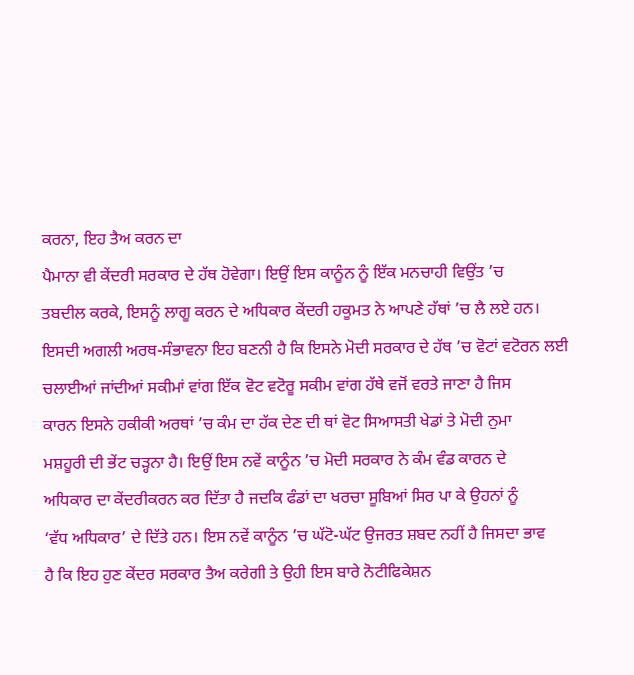ਕਰਨਾ, ਇਹ ਤੈਅ ਕਰਨ ਦਾ
ਪੈਮਾਨਾ ਵੀ ਕੇਂਦਰੀ ਸਰਕਾਰ ਦੇ ਹੱਥ ਹੋਵੇਗਾ। ਇਉਂ ਇਸ ਕਾਨੂੰਨ ਨੂੰ ਇੱਕ ਮਨਚਾਹੀ ਵਿਉਂਤ ’ਚ
ਤਬਦੀਲ ਕਰਕੇ, ਇਸਨੂੰ ਲਾਗੂ ਕਰਨ ਦੇ ਅਧਿਕਾਰ ਕੇਂਦਰੀ ਹਕੂਮਤ ਨੇ ਆਪਣੇ ਹੱਥਾਂ ’ਚ ਲੈ ਲਏ ਹਨ।
ਇਸਦੀ ਅਗਲੀ ਅਰਥ-ਸੰਭਾਵਨਾ ਇਹ ਬਣਨੀ ਹੈ ਕਿ ਇਸਨੇ ਮੋਦੀ ਸਰਕਾਰ ਦੇ ਹੱਥ ’ਚ ਵੋਟਾਂ ਵਟੋਰਨ ਲਈ
ਚਲਾਈਆਂ ਜਾਂਦੀਆਂ ਸਕੀਮਾਂ ਵਾਂਗ ਇੱਕ ਵੋਟ ਵਟੋਰੂ ਸਕੀਮ ਵਾਂਗ ਹੱਥੇ ਵਜੋਂ ਵਰਤੇ ਜਾਣਾ ਹੈ ਜਿਸ
ਕਾਰਨ ਇਸਨੇ ਹਕੀਕੀ ਅਰਥਾਂ ’ਚ ਕੰਮ ਦਾ ਹੱਕ ਦੇਣ ਦੀ ਥਾਂ ਵੋਟ ਸਿਆਸਤੀ ਖੇਡਾਂ ਤੇ ਮੋਦੀ ਨੁਮਾ
ਮਸ਼ਹੂਰੀ ਦੀ ਭੇਂਟ ਚੜ੍ਹਨਾ ਹੈ। ਇਉਂ ਇਸ ਨਵੇਂ ਕਾਨੂੰਨ ’ਚ ਮੋਦੀ ਸਰਕਾਰ ਨੇ ਕੰਮ ਵੰਡ ਕਾਰਨ ਦੇ
ਅਧਿਕਾਰ ਦਾ ਕੇਂਦਰੀਕਰਨ ਕਰ ਦਿੱਤਾ ਹੈ ਜਦਕਿ ਫੰਡਾਂ ਦਾ ਖਰਚਾ ਸੂਬਿਆਂ ਸਿਰ ਪਾ ਕੇ ਉਹਨਾਂ ਨੂੰ
‘ਵੱਧ ਅਧਿਕਾਰ’ ਦੇ ਦਿੱਤੇ ਹਨ। ਇਸ ਨਵੇਂ ਕਾਨੂੰਨ ’ਚ ਘੱਟੋ-ਘੱਟ ਉਜਰਤ ਸ਼ਬਦ ਨਹੀਂ ਹੈ ਜਿਸਦਾ ਭਾਵ
ਹੈ ਕਿ ਇਹ ਹੁਣ ਕੇਂਦਰ ਸਰਕਾਰ ਤੈਅ ਕਰੇਗੀ ਤੇ ਉਹੀ ਇਸ ਬਾਰੇ ਨੋਟੀਫਿਕੇਸ਼ਨ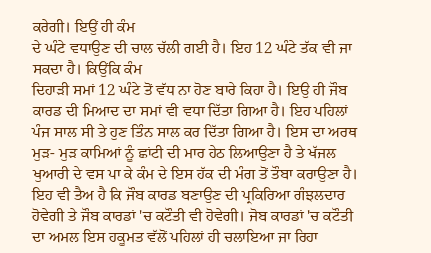ਕਰੇਗੀ। ਇਉਂ ਹੀ ਕੰਮ
ਦੇ ਘੰਟੇ ਵਧਾਉਣ ਦੀ ਚਾਲ ਚੱਲੀ ਗਈ ਹੈ। ਇਹ 12 ਘੰਟੇ ਤੱਕ ਵੀ ਜਾ ਸਕਦਾ ਹੈ। ਕਿਉਂਕਿ ਕੰਮ
ਦਿਹਾੜੀ ਸਮਾਂ 12 ਘੰਟੇ ਤੋਂ ਵੱਧ ਨਾ ਹੋਣ ਬਾਰੇ ਕਿਹਾ ਹੈ। ਇਉ ਹੀ ਜੌਬ ਕਾਰਡ ਦੀ ਮਿਆਦ ਦਾ ਸਮਾਂ ਵੀ ਵਧਾ ਦਿੱਤਾ ਗਿਆ ਹੈ। ਇਹ ਪਹਿਲਾਂ ਪੰਜ ਸਾਲ ਸੀ ਤੇ ਹੁਣ ਤਿੰਨ ਸਾਲ ਕਰ ਦਿੱਤਾ ਗਿਆ ਹੈ। ਇਸ ਦਾ ਅਰਥ ਮੁੜ- ਮੁੜ ਕਾਮਿਆਂ ਨੂੰ ਛਾਂਟੀ ਦੀ ਮਾਰ ਹੇਠ ਲਿਆਉਣਾ ਹੈ ਤੇ ਖੱਜਲ ਖੁਆਰੀ ਦੇ ਵਸ ਪਾ ਕੇ ਕੰਮ ਦੇ ਇਸ ਹੱਕ ਦੀ ਮੰਗ ਤੋਂ ਤੌਬਾ ਕਰਾਉਣਾ ਹੈ। ਇਹ ਵੀ ਤੈਅ ਹੈ ਕਿ ਜੌਬ ਕਾਰਡ ਬਣਾਉਣ ਦੀ ਪ੍ਰਕਿਰਿਆ ਗੰਝਲਦਾਰ ਹੋਵੇਗੀ ਤੇ ਜੌਬ ਕਾਰਡਾਂ 'ਚ ਕਟੌਤੀ ਵੀ ਹੋਵੇਗੀ। ਜੋਬ ਕਾਰਡਾਂ 'ਚ ਕਟੌਤੀ ਦਾ ਅਮਲ ਇਸ ਹਕੂਮਤ ਵੱਲੋਂ ਪਹਿਲਾਂ ਹੀ ਚਲਾਇਆ ਜਾ ਰਿਹਾ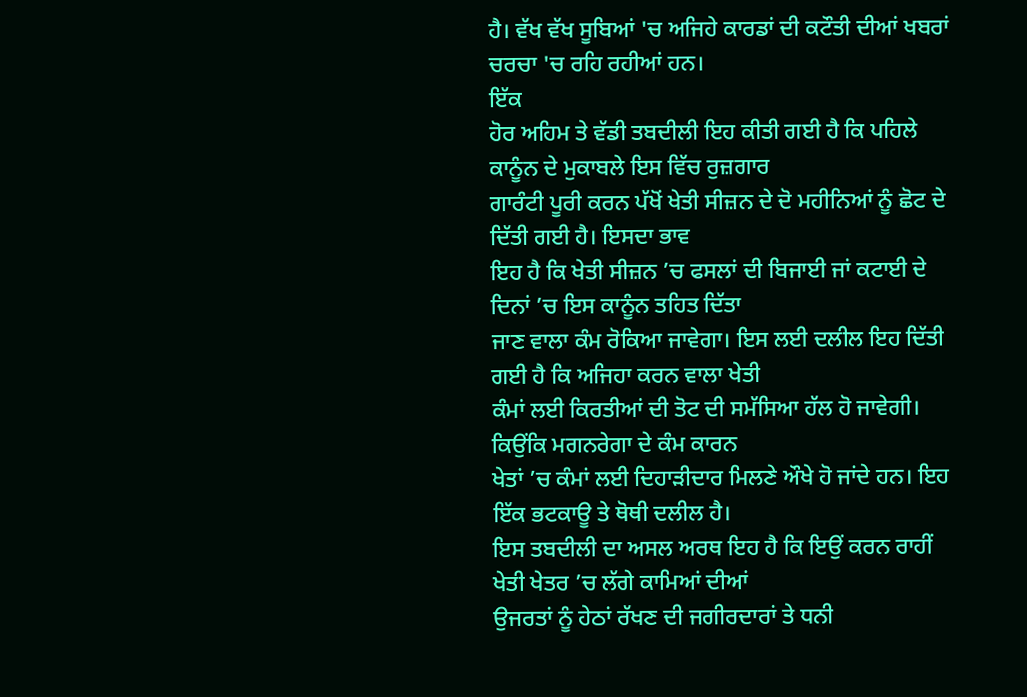ਹੈ। ਵੱਖ ਵੱਖ ਸੂਬਿਆਂ 'ਚ ਅਜਿਹੇ ਕਾਰਡਾਂ ਦੀ ਕਟੌਤੀ ਦੀਆਂ ਖਬਰਾਂ ਚਰਚਾ 'ਚ ਰਹਿ ਰਹੀਆਂ ਹਨ।
ਇੱਕ
ਹੋਰ ਅਹਿਮ ਤੇ ਵੱਡੀ ਤਬਦੀਲੀ ਇਹ ਕੀਤੀ ਗਈ ਹੈ ਕਿ ਪਹਿਲੇ ਕਾਨੂੰਨ ਦੇ ਮੁਕਾਬਲੇ ਇਸ ਵਿੱਚ ਰੁਜ਼ਗਾਰ
ਗਾਰੰਟੀ ਪੂਰੀ ਕਰਨ ਪੱਖੋਂ ਖੇਤੀ ਸੀਜ਼ਨ ਦੇ ਦੋ ਮਹੀਨਿਆਂ ਨੂੰ ਛੋਟ ਦੇ ਦਿੱਤੀ ਗਈ ਹੈ। ਇਸਦਾ ਭਾਵ
ਇਹ ਹੈ ਕਿ ਖੇਤੀ ਸੀਜ਼ਨ ’ਚ ਫਸਲਾਂ ਦੀ ਬਿਜਾਈ ਜਾਂ ਕਟਾਈ ਦੇ ਦਿਨਾਂ ’ਚ ਇਸ ਕਾਨੂੰਨ ਤਹਿਤ ਦਿੱਤਾ
ਜਾਣ ਵਾਲਾ ਕੰਮ ਰੋਕਿਆ ਜਾਵੇਗਾ। ਇਸ ਲਈ ਦਲੀਲ ਇਹ ਦਿੱਤੀ ਗਈ ਹੈ ਕਿ ਅਜਿਹਾ ਕਰਨ ਵਾਲਾ ਖੇਤੀ
ਕੰਮਾਂ ਲਈ ਕਿਰਤੀਆਂ ਦੀ ਤੋਟ ਦੀ ਸਮੱਸਿਆ ਹੱਲ ਹੋ ਜਾਵੇਗੀ। ਕਿਉਂਕਿ ਮਗਨਰੇਗਾ ਦੇ ਕੰਮ ਕਾਰਨ
ਖੇਤਾਂ ’ਚ ਕੰਮਾਂ ਲਈ ਦਿਹਾੜੀਦਾਰ ਮਿਲਣੇ ਔਖੇ ਹੋ ਜਾਂਦੇ ਹਨ। ਇਹ ਇੱਕ ਭਟਕਾਊ ਤੇ ਥੋਥੀ ਦਲੀਲ ਹੈ।
ਇਸ ਤਬਦੀਲੀ ਦਾ ਅਸਲ ਅਰਥ ਇਹ ਹੈ ਕਿ ਇਉਂ ਕਰਨ ਰਾਹੀਂ ਖੇਤੀ ਖੇਤਰ ’ਚ ਲੱਗੇ ਕਾਮਿਆਂ ਦੀਆਂ
ਉਜਰਤਾਂ ਨੂੰ ਹੇਠਾਂ ਰੱਖਣ ਦੀ ਜਗੀਰਦਾਰਾਂ ਤੇ ਧਨੀ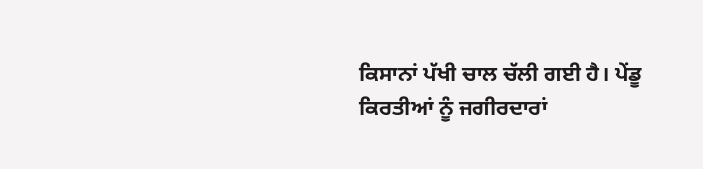ਕਿਸਾਨਾਂ ਪੱਖੀ ਚਾਲ ਚੱਲੀ ਗਈ ਹੈ। ਪੇਂਡੂ ਕਿਰਤੀਆਂ ਨੂੰ ਜਗੀਰਦਾਰਾਂ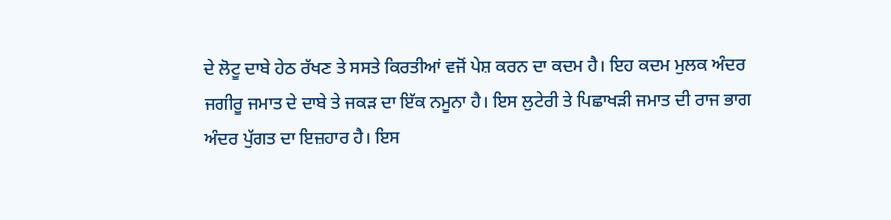ਦੇ ਲੋਟੂ ਦਾਬੇ ਹੇਠ ਰੱਖਣ ਤੇ ਸਸਤੇ ਕਿਰਤੀਆਂ ਵਜੋਂ ਪੇਸ਼ ਕਰਨ ਦਾ ਕਦਮ ਹੈ। ਇਹ ਕਦਮ ਮੁਲਕ ਅੰਦਰ
ਜਗੀਰੂ ਜਮਾਤ ਦੇ ਦਾਬੇ ਤੇ ਜਕੜ ਦਾ ਇੱਕ ਨਮੂਨਾ ਹੈ। ਇਸ ਲੁਟੇਰੀ ਤੇ ਪਿਛਾਖੜੀ ਜਮਾਤ ਦੀ ਰਾਜ ਭਾਗ
ਅੰਦਰ ਪੁੱਗਤ ਦਾ ਇਜ਼ਹਾਰ ਹੈ। ਇਸ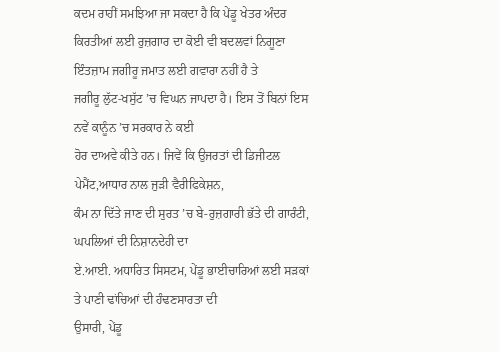ਕਦਮ ਰਾਹੀਂ ਸਮਝਿਆ ਜਾ ਸਕਦਾ ਹੈ ਕਿ ਪੇਂਡੂ ਖੇਤਰ ਅੰਦਰ
ਕਿਰਤੀਆਂ ਲਈ ਰੁਜ਼ਗਾਰ ਦਾ ਕੋਈ ਵੀ ਬਦਲਵਾਂ ਨਿਗੂਣਾ ਇੰਤਜ਼ਾਮ ਜਗੀਰੂ ਜਮਾਤ ਲਈ ਗਵਾਰਾ ਨਹੀਂ ਹੈ ਤੇ
ਜਗੀਰੂ ਲੁੱਟ-ਖਸੁੱਟ ’ਚ ਵਿਘਨ ਜਾਪਦਾ ਹੈ। ਇਸ ਤੋਂ ਬਿਨਾਂ ਇਸ ਨਵੇਂ ਕਾਨੂੰਨ ’ਚ ਸਰਕਾਰ ਨੇ ਕਈ
ਹੋਰ ਦਾਅਵੇ ਕੀਤੇ ਹਨ। ਜਿਵੇਂ ਕਿ ਉਜਰਤਾਂ ਦੀ ਡਿਜੀਟਲ ਪੇਮੈਂਟ,ਆਧਾਰ ਨਾਲ ਜੁੜੀ ਵੈਰੀਫਿਕੇਸ਼ਨ,
ਕੰਮ ਨਾ ਦਿੱਤੇ ਜਾਣ ਦੀ ਸੁਰਤ ’ਚ ਬੇ-ਰੁਜ਼ਗਾਰੀ ਭੱਤੇ ਦੀ ਗਾਰੰਟੀ, ਘਪਲਿਆਂ ਦੀ ਨਿਸ਼ਾਨਦੇਹੀ ਦਾ
ਏ.ਆਈ. ਅਧਾਰਿਤ ਸਿਸਟਮ, ਪੇਂਡੂ ਭਾਈਚਾਰਿਆਂ ਲਈ ਸੜਕਾਂ ਤੇ ਪਾਣੀ ਢਾਂਚਿਆਂ ਦੀ ਹੰਢਣਸਾਰਤਾ ਦੀ
ਉਸਾਰੀ, ਪੇਂਡੂ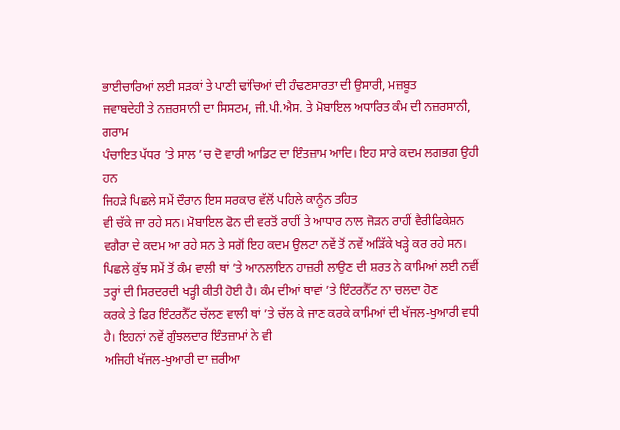ਭਾਈਚਾਰਿਆਂ ਲਈ ਸੜਕਾਂ ਤੇ ਪਾਣੀ ਢਾਂਚਿਆਂ ਦੀ ਹੰਢਣਸਾਰਤਾ ਦੀ ਉਸਾਰੀ, ਮਜ਼ਬੂਤ
ਜਵਾਬਦੇਹੀ ਤੇ ਨਜ਼ਰਸਾਨੀ ਦਾ ਸਿਸਟਮ, ਜੀ.ਪੀ.ਐਸ. ਤੇ ਮੋਬਾਇਲ ਅਧਾਰਿਤ ਕੰਮ ਦੀ ਨਜ਼ਰਸਾਨੀ, ਗਰਾਮ
ਪੰਚਾਇਤ ਪੱਧਰ ’ਤੇ ਸਾਲ ’ਚ ਦੋ ਵਾਰੀ ਆਡਿਟ ਦਾ ਇੰਤਜ਼ਾਮ ਆਦਿ। ਇਹ ਸਾਰੇ ਕਦਮ ਲਗਭਗ ਉਹੀ ਹਨ
ਜਿਹੜੇ ਪਿਛਲੇ ਸਮੇਂ ਦੌਰਾਨ ਇਸ ਸਰਕਾਰ ਵੱਲੋਂ ਪਹਿਲੇ ਕਾਨੂੰਨ ਤਹਿਤ
ਵੀ ਚੱਕੇ ਜਾ ਰਹੇ ਸਨ। ਮੋਬਾਇਲ ਫੋਨ ਦੀ ਵਰਤੋਂ ਰਾਹੀਂ ਤੇ ਆਧਾਰ ਨਾਲ ਜੋੜਨ ਰਾਹੀਂ ਵੈਰੀਫਿਕੇਸ਼ਨ
ਵਗੈਰਾ ਦੇ ਕਦਮ ਆ ਰਹੇ ਸਨ ਤੇ ਸਗੋਂ ਇਹ ਕਦਮ ਉਲਟਾ ਨਵੇਂ ਤੋਂ ਨਵੇਂ ਅੜਿੱਕੇ ਖੜ੍ਹੇ ਕਰ ਰਹੇ ਸਨ।
ਪਿਛਲੇ ਕੁੱਝ ਸਮੇਂ ਤੋਂ ਕੰਮ ਵਾਲੀ ਥਾਂ ’ਤੇ ਆਨਲਾਇਨ ਹਾਜ਼ਰੀ ਲਾਉਣ ਦੀ ਸ਼ਰਤ ਨੇ ਕਾਮਿਆਂ ਲਈ ਨਵੀਂ
ਤਰ੍ਹਾਂ ਦੀ ਸਿਰਦਰਦੀ ਖੜ੍ਹੀ ਕੀਤੀ ਹੋਈ ਹੈ। ਕੰਮ ਦੀਆਂ ਥਾਵਾਂ ’ਤੇ ਇੰਟਰਨੈੱਟ ਨਾ ਚਲਦਾ ਹੋਣ
ਕਰਕੇ ਤੇ ਫਿਰ ਇੰਟਰਨੈੱਟ ਚੱਲਣ ਵਾਲੀ ਥਾਂ ’ਤੇ ਚੱਲ ਕੇ ਜਾਣ ਕਰਕੇ ਕਾਮਿਆਂ ਦੀ ਖੱਜਲ-ਖੁਆਰੀ ਵਧੀ
ਹੈ। ਇਹਨਾਂ ਨਵੇਂ ਗੁੰਝਲਦਾਰ ਇੰਤਜ਼ਾਮਾਂ ਨੇ ਵੀ
ਅਜਿਹੀ ਖੱਜਲ-ਖੁਆਰੀ ਦਾ ਜ਼ਰੀਆ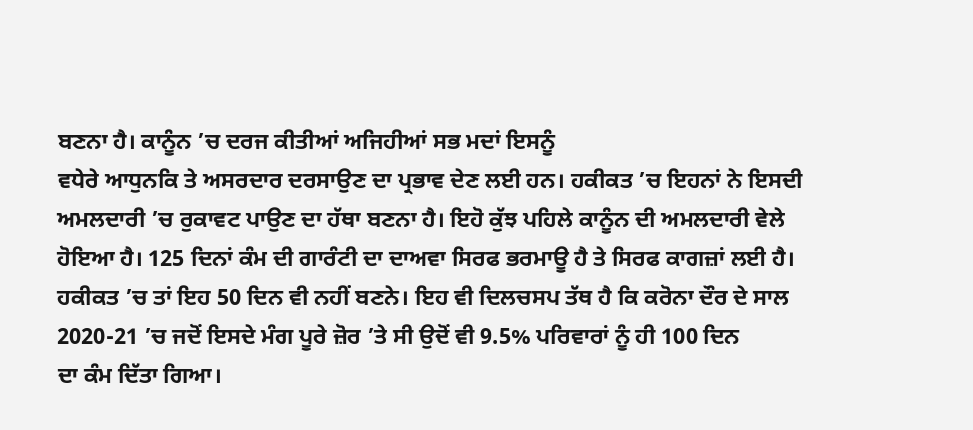ਬਣਨਾ ਹੈ। ਕਾਨੂੰਨ ’ਚ ਦਰਜ ਕੀਤੀਆਂ ਅਜਿਹੀਆਂ ਸਭ ਮਦਾਂ ਇਸਨੂੰ
ਵਧੇਰੇ ਆਧੁਨਕਿ ਤੇ ਅਸਰਦਾਰ ਦਰਸਾਉਣ ਦਾ ਪ੍ਰਭਾਵ ਦੇਣ ਲਈ ਹਨ। ਹਕੀਕਤ ’ਚ ਇਹਨਾਂ ਨੇ ਇਸਦੀ
ਅਮਲਦਾਰੀ ’ਚ ਰੁਕਾਵਟ ਪਾਉਣ ਦਾ ਹੱਥਾ ਬਣਨਾ ਹੈ। ਇਹੋ ਕੁੱਝ ਪਹਿਲੇ ਕਾਨੂੰਨ ਦੀ ਅਮਲਦਾਰੀ ਵੇਲੇ
ਹੋਇਆ ਹੈ। 125 ਦਿਨਾਂ ਕੰਮ ਦੀ ਗਾਰੰਟੀ ਦਾ ਦਾਅਵਾ ਸਿਰਫ ਭਰਮਾਊ ਹੈ ਤੇ ਸਿਰਫ ਕਾਗਜ਼ਾਂ ਲਈ ਹੈ।
ਹਕੀਕਤ ’ਚ ਤਾਂ ਇਹ 50 ਦਿਨ ਵੀ ਨਹੀਂ ਬਣਨੇ। ਇਹ ਵੀ ਦਿਲਚਸਪ ਤੱਥ ਹੈ ਕਿ ਕਰੋਨਾ ਦੌਰ ਦੇ ਸਾਲ
2020-21 ’ਚ ਜਦੋਂ ਇਸਦੇ ਮੰਗ ਪੂਰੇ ਜ਼ੋਰ ’ਤੇ ਸੀ ਉਦੋਂ ਵੀ 9.5% ਪਰਿਵਾਰਾਂ ਨੂੰ ਹੀ 100 ਦਿਨ
ਦਾ ਕੰਮ ਦਿੱਤਾ ਗਿਆ।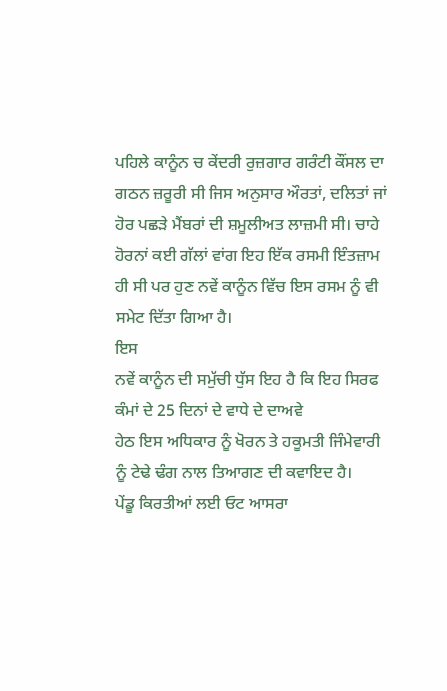ਪਹਿਲੇ ਕਾਨੂੰਨ ਚ ਕੇਂਦਰੀ ਰੁਜ਼ਗਾਰ ਗਰੰਟੀ ਕੌਂਸਲ ਦਾ ਗਠਨ ਜ਼ਰੂਰੀ ਸੀ ਜਿਸ ਅਨੁਸਾਰ ਔਰਤਾਂ, ਦਲਿਤਾਂ ਜਾਂ ਹੋਰ ਪਛੜੇ ਮੈਂਬਰਾਂ ਦੀ ਸ਼ਮੂਲੀਅਤ ਲਾਜ਼ਮੀ ਸੀ। ਚਾਹੇ ਹੋਰਨਾਂ ਕਈ ਗੱਲਾਂ ਵਾਂਗ ਇਹ ਇੱਕ ਰਸਮੀ ਇੰਤਜ਼ਾਮ ਹੀ ਸੀ ਪਰ ਹੁਣ ਨਵੇਂ ਕਾਨੂੰਨ ਵਿੱਚ ਇਸ ਰਸਮ ਨੂੰ ਵੀ ਸਮੇਟ ਦਿੱਤਾ ਗਿਆ ਹੈ।
ਇਸ
ਨਵੇਂ ਕਾਨੂੰਨ ਦੀ ਸਮੁੱਚੀ ਧੁੱਸ ਇਹ ਹੈ ਕਿ ਇਹ ਸਿਰਫ ਕੰਮਾਂ ਦੇ 25 ਦਿਨਾਂ ਦੇ ਵਾਧੇ ਦੇ ਦਾਅਵੇ
ਹੇਠ ਇਸ ਅਧਿਕਾਰ ਨੂੰ ਖੋਰਨ ਤੇ ਹਕੂਮਤੀ ਜਿੰਮੇਵਾਰੀ ਨੂੰ ਟੇਢੇ ਢੰਗ ਨਾਲ ਤਿਆਗਣ ਦੀ ਕਵਾਇਦ ਹੈ।
ਪੇਂਡੂ ਕਿਰਤੀਆਂ ਲਈ ਓਟ ਆਸਰਾ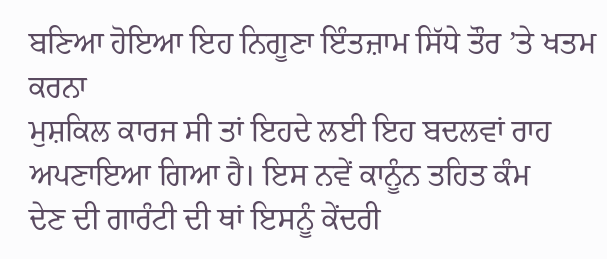ਬਣਿਆ ਹੋਇਆ ਇਹ ਨਿਗੂਣਾ ਇੰਤਜ਼ਾਮ ਸਿੱਧੇ ਤੌਰ ’ਤੇ ਖਤਮ ਕਰਨਾ
ਮੁਸ਼ਕਿਲ ਕਾਰਜ ਸੀ ਤਾਂ ਇਹਦੇ ਲਈ ਇਹ ਬਦਲਵਾਂ ਰਾਹ ਅਪਣਾਇਆ ਗਿਆ ਹੈ। ਇਸ ਨਵੇਂ ਕਾਨੂੰਨ ਤਹਿਤ ਕੰਮ
ਦੇਣ ਦੀ ਗਾਰੰਟੀ ਦੀ ਥਾਂ ਇਸਨੂੰ ਕੇਂਦਰੀ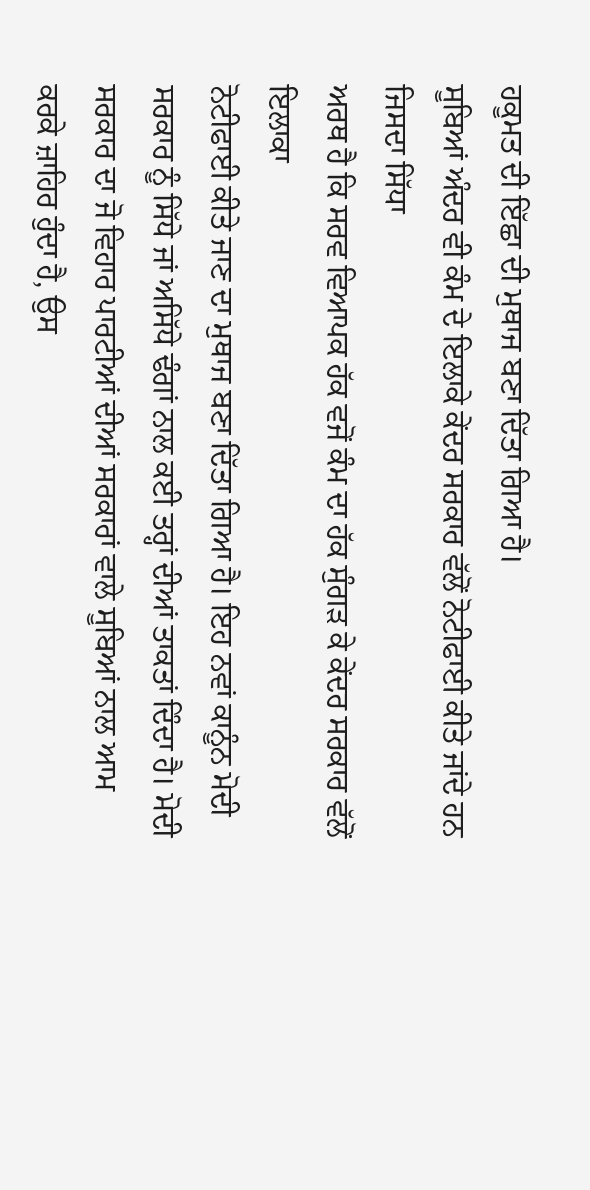ਹਕੂਮਤ ਦੀ ਇੱਛਾ ਦੀ ਮੁਥਾਜ ਬਣਾ ਦਿੱਤਾ ਗਿਆ ਹੈ।
ਸੂਬਿਆਂ ਅੰਦਰ ਵੀ ਕੰਮ ਦੇ ਇਲਾਕੇ ਕੇਂਦਰ ਸਰਕਾਰ ਵੱਲੋਂ ਨੋਟੀਫਾਈ ਕੀਤੇ ਜਾਂਦੇ ਹਨ ਜਿਸਦਾ ਸਿੱਧਾ
ਅਰਥ ਹੈ ਕਿ ਸਰਵ ਵਿਆਪਕ ਹੱਕ ਵਜੋਂ ਕੰਮ ਦਾ ਹੱਕ ਸੁੰਗੜ ਕੇ ਕੇਂਦਰ ਸਰਕਾਰ ਵੱਲੋਂ ਇਲਾਕਾ
ਨੋਟੀਫਾਈ ਕੀਤੇ ਜਾਣ ਦਾ ਮੁਥਾਜ ਬਣਾ ਦਿੱਤਾ ਗਿਆ ਹੈ। ਇਹ ਨਵਾਂ ਕਾਨੂੰਨ ਮੋਦੀ ਸਰਕਾਰ ਨੂੰ ਸਿੱਧੇ ਜਾਂ ਅਸਿੱਧੇ ਢੰਗਾਂ ਨਾਲ ਕਈ ਤਰ੍ਹਾਂ ਦੀਆਂ ਤਾਕਤਾਂ ਦਿੰਦਾ ਹੈ। ਮੋਦੀ ਸਰਕਾਰ ਦਾ ਜੋ ਵਿਹਾਰ ਪਾਰਟੀਆਂ ਦੀਆਂ ਸਰਕਾਰਾਂ ਵਾਲੇ ਸੂਬਿਆਂ ਨਾਲ ਆਮ
ਕਰਕੇ ਜ਼ਾਹਿਰ ਹੁੰਦਾ ਹੈ, ਉਸ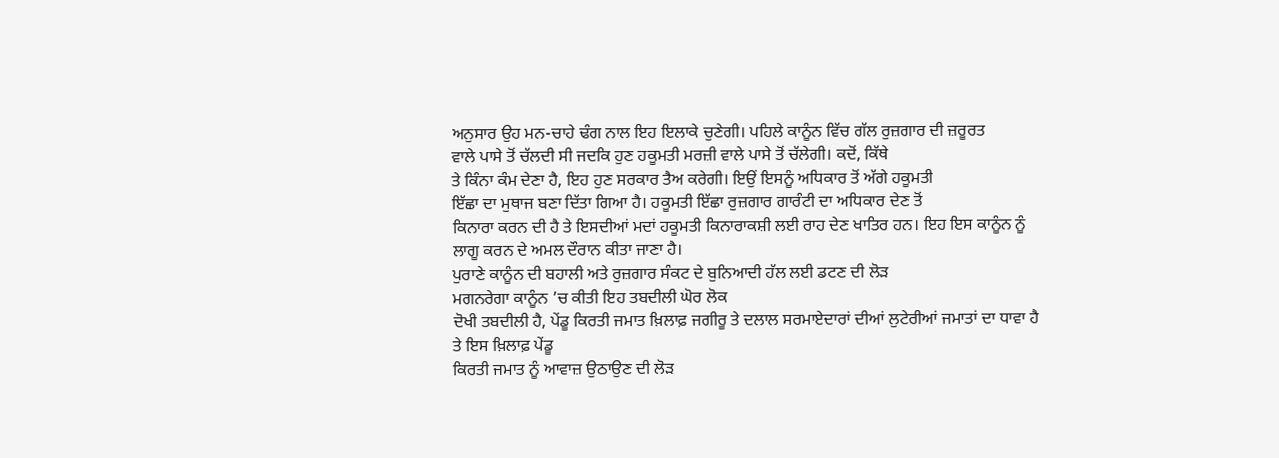ਅਨੁਸਾਰ ਉਹ ਮਨ-ਚਾਹੇ ਢੰਗ ਨਾਲ ਇਹ ਇਲਾਕੇ ਚੁਣੇਗੀ। ਪਹਿਲੇ ਕਾਨੂੰਨ ਵਿੱਚ ਗੱਲ ਰੁਜ਼ਗਾਰ ਦੀ ਜ਼ਰੂਰਤ
ਵਾਲੇ ਪਾਸੇ ਤੋਂ ਚੱਲਦੀ ਸੀ ਜਦਕਿ ਹੁਣ ਹਕੂਮਤੀ ਮਰਜ਼ੀ ਵਾਲੇ ਪਾਸੇ ਤੋਂ ਚੱਲੇਗੀ। ਕਦੋਂ, ਕਿੱਥੇ
ਤੇ ਕਿੰਨਾ ਕੰਮ ਦੇਣਾ ਹੈ, ਇਹ ਹੁਣ ਸਰਕਾਰ ਤੈਅ ਕਰੇਗੀ। ਇਉਂ ਇਸਨੂੰ ਅਧਿਕਾਰ ਤੋਂ ਅੱਗੇ ਹਕੂਮਤੀ
ਇੱਛਾ ਦਾ ਮੁਥਾਜ ਬਣਾ ਦਿੱਤਾ ਗਿਆ ਹੈ। ਹਕੂਮਤੀ ਇੱਛਾ ਰੁਜ਼ਗਾਰ ਗਾਰੰਟੀ ਦਾ ਅਧਿਕਾਰ ਦੇਣ ਤੋਂ
ਕਿਨਾਰਾ ਕਰਨ ਦੀ ਹੈ ਤੇ ਇਸਦੀਆਂ ਮਦਾਂ ਹਕੂਮਤੀ ਕਿਨਾਰਾਕਸ਼ੀ ਲਈ ਰਾਹ ਦੇਣ ਖਾਤਿਰ ਹਨ। ਇਹ ਇਸ ਕਾਨੂੰਨ ਨੂੰ ਲਾਗੂ ਕਰਨ ਦੇ ਅਮਲ ਦੌਰਾਨ ਕੀਤਾ ਜਾਣਾ ਹੈ।
ਪੁਰਾਣੇ ਕਾਨੂੰਨ ਦੀ ਬਹਾਲੀ ਅਤੇ ਰੁਜ਼ਗਾਰ ਸੰਕਟ ਦੇ ਬੁਨਿਆਦੀ ਹੱਲ ਲਈ ਡਟਣ ਦੀ ਲੋੜ
ਮਗਨਰੇਗਾ ਕਾਨੂੰਨ ’ਚ ਕੀਤੀ ਇਹ ਤਬਦੀਲੀ ਘੋਰ ਲੋਕ
ਦੋਖੀ ਤਬਦੀਲੀ ਹੈ, ਪੇਂਡੂ ਕਿਰਤੀ ਜਮਾਤ ਖ਼ਿਲਾਫ਼ ਜਗੀਰੂ ਤੇ ਦਲਾਲ ਸਰਮਾਏਦਾਰਾਂ ਦੀਆਂ ਲੁਟੇਰੀਆਂ ਜਮਾਤਾਂ ਦਾ ਧਾਵਾ ਹੈ ਤੇ ਇਸ ਖ਼ਿਲਾਫ਼ ਪੇਂਡੂ
ਕਿਰਤੀ ਜਮਾਤ ਨੂੰ ਆਵਾਜ਼ ਉਠਾਉਣ ਦੀ ਲੋੜ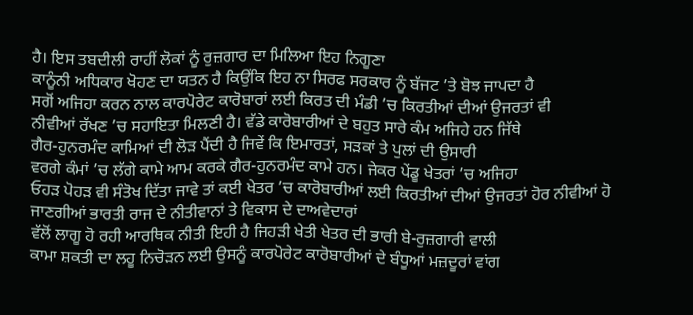ਹੈ। ਇਸ ਤਬਦੀਲੀ ਰਾਹੀਂ ਲੋਕਾਂ ਨੂੰ ਰੁਜ਼ਗਾਰ ਦਾ ਮਿਲਿਆ ਇਹ ਨਿਗੂਣਾ
ਕਾਨੂੰਨੀ ਅਧਿਕਾਰ ਖੋਹਣ ਦਾ ਯਤਨ ਹੈ ਕਿਉਂਕਿ ਇਹ ਨਾ ਸਿਰਫ ਸਰਕਾਰ ਨੂੰ ਬੱਜਟ ’ਤੇ ਬੋਝ ਜਾਪਦਾ ਹੈ
ਸਗੋਂ ਅਜਿਹਾ ਕਰਨ ਨਾਲ ਕਾਰਪੋਰੇਟ ਕਾਰੋਬਾਰਾਂ ਲਈ ਕਿਰਤ ਦੀ ਮੰਡੀ ’ਚ ਕਿਰਤੀਆਂ ਦੀਆਂ ਉਜਰਤਾਂ ਵੀ
ਨੀਵੀਆਂ ਰੱਖਣ ’ਚ ਸਹਾਇਤਾ ਮਿਲਣੀ ਹੈ। ਵੱਡੇ ਕਾਰੋਬਾਰੀਆਂ ਦੇ ਬਹੁਤ ਸਾਰੇ ਕੰਮ ਅਜਿਹੇ ਹਨ ਜਿੱਥੇ
ਗੈਰ-ਹੁਨਰਮੰਦ ਕਾਮਿਆਂ ਦੀ ਲੋੜ ਪੈਂਦੀ ਹੈ ਜਿਵੇਂ ਕਿ ਇਮਾਰਤਾਂ, ਸੜਕਾਂ ਤੇ ਪੁਲਾਂ ਦੀ ਉਸਾਰੀ
ਵਰਗੇ ਕੰਮਾਂ ’ਚ ਲੱਗੇ ਕਾਮੇ ਆਮ ਕਰਕੇ ਗੈਰ-ਹੁਨਰਮੰਦ ਕਾਮੇ ਹਨ। ਜੇਕਰ ਪੇਂਡੂ ਖੇਤਰਾਂ ’ਚ ਅਜਿਹਾ
ਓਹੜ ਪੋਹੜ ਵੀ ਸੰਤੋਖ ਦਿੱਤਾ ਜਾਵੇ ਤਾਂ ਕਈ ਖੇਤਰ ’ਚ ਕਾਰੋਬਾਰੀਆਂ ਲਈ ਕਿਰਤੀਆਂ ਦੀਆਂ ਉਜਰਤਾਂ ਹੋਰ ਨੀਵੀਆਂ ਹੋ ਜਾਣਗੀਆਂ ਭਾਰਤੀ ਰਾਜ ਦੇ ਨੀਤੀਵਾਨਾਂ ਤੇ ਵਿਕਾਸ ਦੇ ਦਾਅਵੇਦਾਰਾਂ
ਵੱਲੋਂ ਲਾਗੂ ਹੋ ਰਹੀ ਆਰਥਿਕ ਨੀਤੀ ਇਹੀ ਹੈ ਜਿਹੜੀ ਖੇਤੀ ਖੇਤਰ ਦੀ ਭਾਰੀ ਬੇ-ਰੁਜ਼ਗਾਰੀ ਵਾਲੀ
ਕਾਮਾ ਸ਼ਕਤੀ ਦਾ ਲਹੂ ਨਿਚੋੜਨ ਲਈ ਉਸਨੂੰ ਕਾਰਪੋਰੇਟ ਕਾਰੋਬਾਰੀਆਂ ਦੇ ਬੰਧੂਆਂ ਮਜ਼ਦੂਰਾਂ ਵਾਂਗ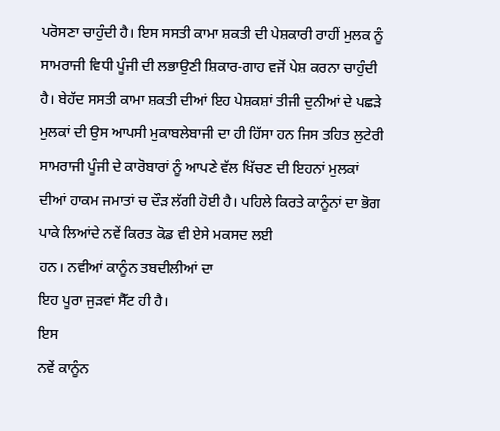ਪਰੋਸਣਾ ਚਾਹੁੰਦੀ ਹੈ। ਇਸ ਸਸਤੀ ਕਾਮਾ ਸ਼ਕਤੀ ਦੀ ਪੇਸ਼ਕਾਰੀ ਰਾਹੀਂ ਮੁਲਕ ਨੂੰ ਸਾਮਰਾਜੀ ਵਿਧੀ ਪੂੰਜੀ ਦੀ ਲਭਾਉਣੀ ਸ਼ਿਕਾਰ-ਗਾਹ ਵਜੋਂ ਪੇਸ਼ ਕਰਨਾ ਚਾਹੁੰਦੀ ਹੈ। ਬੇਹੱਦ ਸਸਤੀ ਕਾਮਾ ਸ਼ਕਤੀ ਦੀਆਂ ਇਹ ਪੇਸ਼ਕਸ਼ਾਂ ਤੀਜੀ ਦੁਨੀਆਂ ਦੇ ਪਛੜੇ ਮੁਲਕਾਂ ਦੀ ਉਸ ਆਪਸੀ ਮੁਕਾਬਲੇਬਾਜੀ ਦਾ ਹੀ ਹਿੱਸਾ ਹਨ ਜਿਸ ਤਹਿਤ ਲੁਟੇਰੀ ਸਾਮਰਾਜੀ ਪੂੰਜੀ ਦੇ ਕਾਰੋਬਾਰਾਂ ਨੂੰ ਆਪਣੇ ਵੱਲ ਖਿੱਚਣ ਦੀ ਇਹਨਾਂ ਮੁਲਕਾਂ ਦੀਆਂ ਹਾਕਮ ਜਮਾਤਾਂ ਚ ਦੌੜ ਲੱਗੀ ਹੋਈ ਹੈ। ਪਹਿਲੇ ਕਿਰਤੇ ਕਾਨੂੰਨਾਂ ਦਾ ਭੋਗ ਪਾਕੇ ਲਿਆਂਦੇ ਨਵੇਂ ਕਿਰਤ ਕੋਡ ਵੀ ਏਸੇ ਮਕਸਦ ਲਈ
ਹਨ। ਨਵੀਆਂ ਕਾਨੂੰਨ ਤਬਦੀਲੀਆਂ ਦਾ
ਇਹ ਪੂਰਾ ਜੁੜਵਾਂ ਸੈੱਟ ਹੀ ਹੈ।
ਇਸ
ਨਵੇਂ ਕਾਨੂੰਨ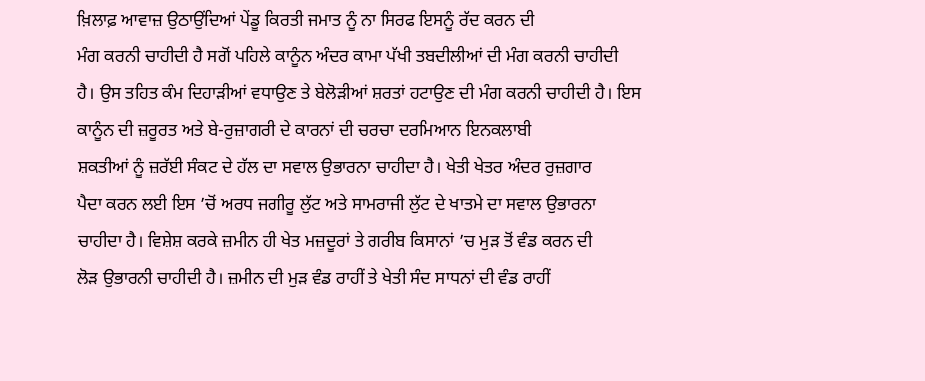ਖ਼ਿਲਾਫ਼ ਆਵਾਜ਼ ਉਠਾਉਂਦਿਆਂ ਪੇਂਡੂ ਕਿਰਤੀ ਜਮਾਤ ਨੂੰ ਨਾ ਸਿਰਫ ਇਸਨੂੰ ਰੱਦ ਕਰਨ ਦੀ
ਮੰਗ ਕਰਨੀ ਚਾਹੀਦੀ ਹੈ ਸਗੋਂ ਪਹਿਲੇ ਕਾਨੂੰਨ ਅੰਦਰ ਕਾਮਾ ਪੱਖੀ ਤਬਦੀਲੀਆਂ ਦੀ ਮੰਗ ਕਰਨੀ ਚਾਹੀਦੀ
ਹੈ। ਉਸ ਤਹਿਤ ਕੰਮ ਦਿਹਾੜੀਆਂ ਵਧਾਉਣ ਤੇ ਬੇਲੋੜੀਆਂ ਸ਼ਰਤਾਂ ਹਟਾਉਣ ਦੀ ਮੰਗ ਕਰਨੀ ਚਾਹੀਦੀ ਹੈ। ਇਸ ਕਾਨੂੰਨ ਦੀ ਜ਼ਰੂਰਤ ਅਤੇ ਬੇ-ਰੁਜ਼ਾਗਰੀ ਦੇ ਕਾਰਨਾਂ ਦੀ ਚਰਚਾ ਦਰਮਿਆਨ ਇਨਕਲਾਬੀ
ਸ਼ਕਤੀਆਂ ਨੂੰ ਜ਼ਰੱਈ ਸੰਕਟ ਦੇ ਹੱਲ ਦਾ ਸਵਾਲ ਉਭਾਰਨਾ ਚਾਹੀਦਾ ਹੈ। ਖੇਤੀ ਖੇਤਰ ਅੰਦਰ ਰੁਜ਼ਗਾਰ
ਪੈਦਾ ਕਰਨ ਲਈ ਇਸ ’ਚੋਂ ਅਰਧ ਜਗੀਰੂ ਲੁੱਟ ਅਤੇ ਸਾਮਰਾਜੀ ਲੁੱਟ ਦੇ ਖਾਤਮੇ ਦਾ ਸਵਾਲ ਉਭਾਰਨਾ
ਚਾਹੀਦਾ ਹੈ। ਵਿਸ਼ੇਸ਼ ਕਰਕੇ ਜ਼ਮੀਨ ਹੀ ਖੇਤ ਮਜ਼ਦੂਰਾਂ ਤੇ ਗਰੀਬ ਕਿਸਾਨਾਂ ’ਚ ਮੁੜ ਤੋਂ ਵੰਡ ਕਰਨ ਦੀ
ਲੋੜ ਉਭਾਰਨੀ ਚਾਹੀਦੀ ਹੈ। ਜ਼ਮੀਨ ਦੀ ਮੁੜ ਵੰਡ ਰਾਹੀਂ ਤੇ ਖੇਤੀ ਸੰਦ ਸਾਧਨਾਂ ਦੀ ਵੰਡ ਰਾਹੀਂ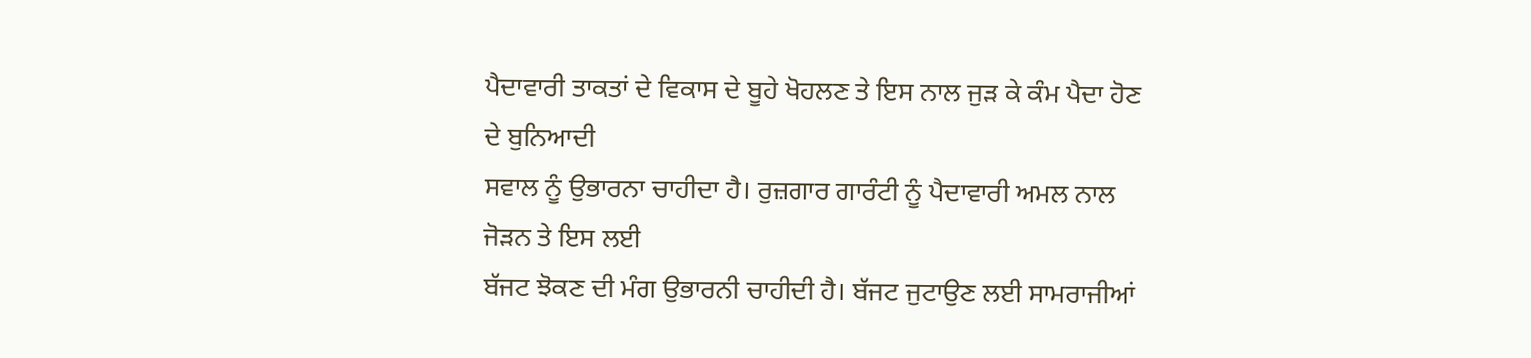ਪੈਦਾਵਾਰੀ ਤਾਕਤਾਂ ਦੇ ਵਿਕਾਸ ਦੇ ਬੂਹੇ ਖੋਹਲਣ ਤੇ ਇਸ ਨਾਲ ਜੁੜ ਕੇ ਕੰਮ ਪੈਦਾ ਹੋਣ ਦੇ ਬੁਨਿਆਦੀ
ਸਵਾਲ ਨੂੰ ਉਭਾਰਨਾ ਚਾਹੀਦਾ ਹੈ। ਰੁਜ਼ਗਾਰ ਗਾਰੰਟੀ ਨੂੰ ਪੈਦਾਵਾਰੀ ਅਮਲ ਨਾਲ ਜੋੜਨ ਤੇ ਇਸ ਲਈ
ਬੱਜਟ ਝੋਕਣ ਦੀ ਮੰਗ ਉਭਾਰਨੀ ਚਾਹੀਦੀ ਹੈ। ਬੱਜਟ ਜੁਟਾਉਣ ਲਈ ਸਾਮਰਾਜੀਆਂ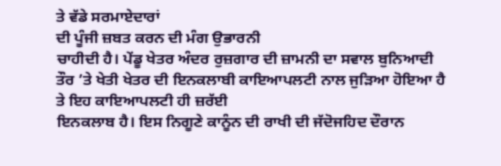ਤੇ ਵੱਡੇ ਸਰਮਾਏਦਾਰਾਂ
ਦੀ ਪੂੰਜੀ ਜ਼ਬਤ ਕਰਨ ਦੀ ਮੰਗ ਉਭਾਰਨੀ
ਚਾਹੀਦੀ ਹੈ। ਪੇਂਡੂ ਖੇਤਰ ਅੰਦਰ ਰੁਜ਼ਗਾਰ ਦੀ ਜ਼ਾਮਨੀ ਦਾ ਸਵਾਲ ਬੁਨਿਆਦੀ
ਤੌਰ ’ਤੇ ਖੇਤੀ ਖੇਤਰ ਦੀ ਇਨਕਲਾਬੀ ਕਾਇਆਪਲਟੀ ਨਾਲ ਜੁੜਿਆ ਹੋਇਆ ਹੈ ਤੇ ਇਹ ਕਾਇਆਪਲਟੀ ਹੀ ਜ਼ਰੱਈ
ਇਨਕਲਾਬ ਹੈ। ਇਸ ਨਿਗੂਣੇ ਕਾਨੂੰਨ ਦੀ ਰਾਖੀ ਦੀ ਜੱਦੋਜਹਿਦ ਦੌਰਾਨ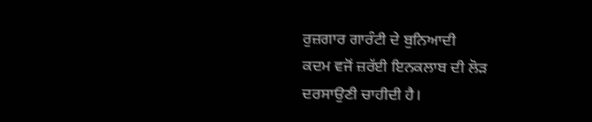ਰੁਜ਼ਗਾਰ ਗਾਰੰਟੀ ਦੇ ਬੁਨਿਆਦੀ
ਕਦਮ ਵਜੋਂ ਜ਼ਰੱਈ ਇਨਕਲਾਬ ਦੀ ਲੋੜ
ਦਰਸਾਉਣੀ ਚਾਹੀਦੀ ਹੈ।